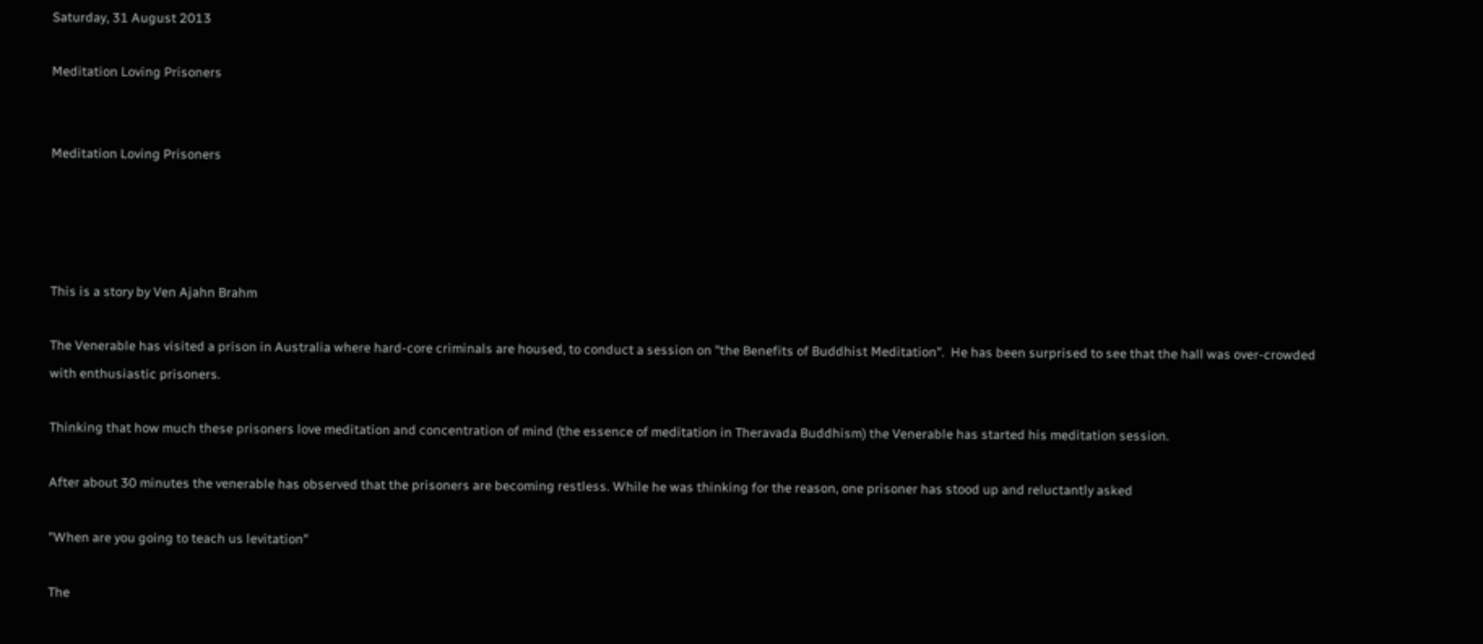Saturday, 31 August 2013

Meditation Loving Prisoners


Meditation Loving Prisoners




This is a story by Ven Ajahn Brahm

The Venerable has visited a prison in Australia where hard-core criminals are housed, to conduct a session on "the Benefits of Buddhist Meditation".  He has been surprised to see that the hall was over-crowded with enthusiastic prisoners.

Thinking that how much these prisoners love meditation and concentration of mind (the essence of meditation in Theravada Buddhism) the Venerable has started his meditation session.

After about 30 minutes the venerable has observed that the prisoners are becoming restless. While he was thinking for the reason, one prisoner has stood up and reluctantly asked

"When are you going to teach us levitation"

The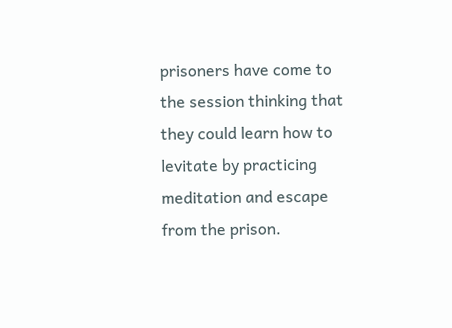prisoners have come to the session thinking that they could learn how to levitate by practicing meditation and escape from the prison.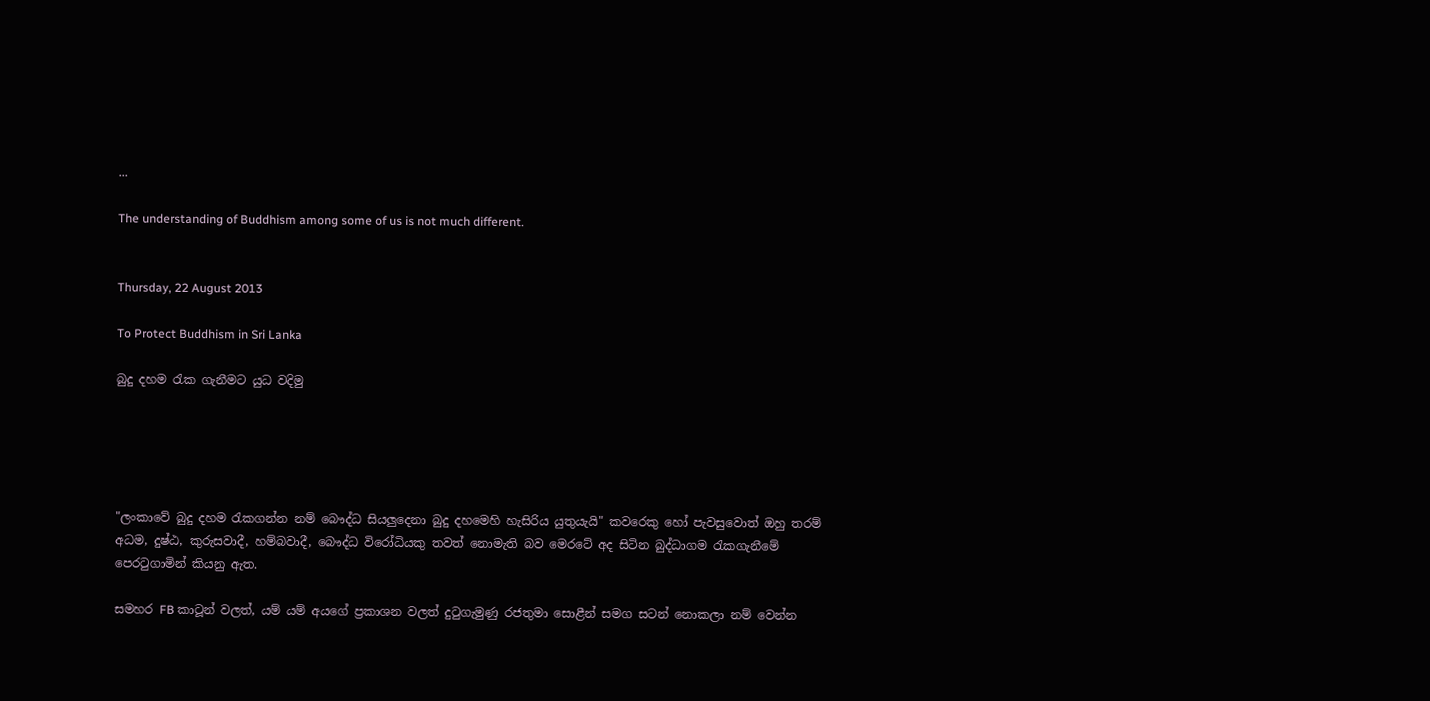...

The understanding of Buddhism among some of us is not much different.


Thursday, 22 August 2013

To Protect Buddhism in Sri Lanka

බුදු දහම රැක ගැනීමට යුධ වදිමු





"ලංකාවේ බුදු දහම රැකගන්න නම් බෞද්ධ සියලුදෙනා බුදු දහමෙහි හැසිරිය යුතුයැයි" කවරෙකු හෝ පැවසුවොත් ඔහු තරම් අධම, දුෂ්ඨ, කුරුසවාදී, හම්බවාදී, බෞද්ධ විරෝධියකු තවත් නොමැති බව මෙරටේ අද සිටින බුද්ධාගම රැකගැනීමේ පෙරටුගාමින් කියනු ඇත.

සමහර FB කාටූන් වලත්, යම් යම් අයගේ ප්‍රකාශන වලත් දුටුගැමුණු රජතුමා සොළීන් සමග සටන් නොකලා නම් වෙන්න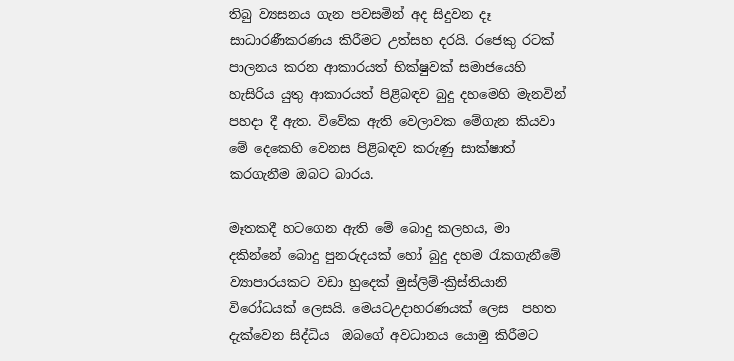තිබු ව්‍යසනය ගැන පවසමින් අද සිදුවන දෑ සාධාරණීකරණය කිරීමට උත්සහ දරයි. රජෙකු රටක් පාලනය කරන ආකාරයත් භික්ෂුවක් සමාජයෙහි හැසිරිය යුතු ආකාරයත් පිළිබඳව බුදු දහමෙහි මැනවින් පහදා දී ඇත. විවේක ඇති වෙලාවක මේගැන කියවා මේ දෙකෙහි වෙනස පිළිබඳව කරුණු සාක්ෂාත් කරගැනීම ඔබට බාරය.

මෑතකදී හටගෙන ඇති මේ බොදු කලහය, මා දකින්නේ බොදු පුනරුදයක් හෝ බුදු දහම රැකගැනීමේ ව්‍යාපාරයකට වඩා හුදෙක් මුස්ලිම්-ක්‍රිස්තියානි විරෝධයක් ලෙසයි. මෙයටඋදාහරණයක් ලෙස  පහත දැක්වෙන සිද්ධිය  ඔබගේ අවධානය යොමු කිරීමට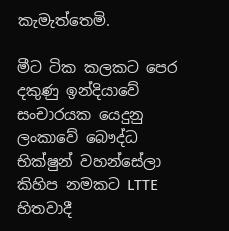කැමැත්තෙමි.

මීට ටික කලකට පෙර දකුණු ඉන්දියාවේ සංචාරයක යෙදුනු ලංකාවේ බෞද්ධ  භික්ෂුන් වහන්සේලා කිහිප නමකට LTTE හිතවාදී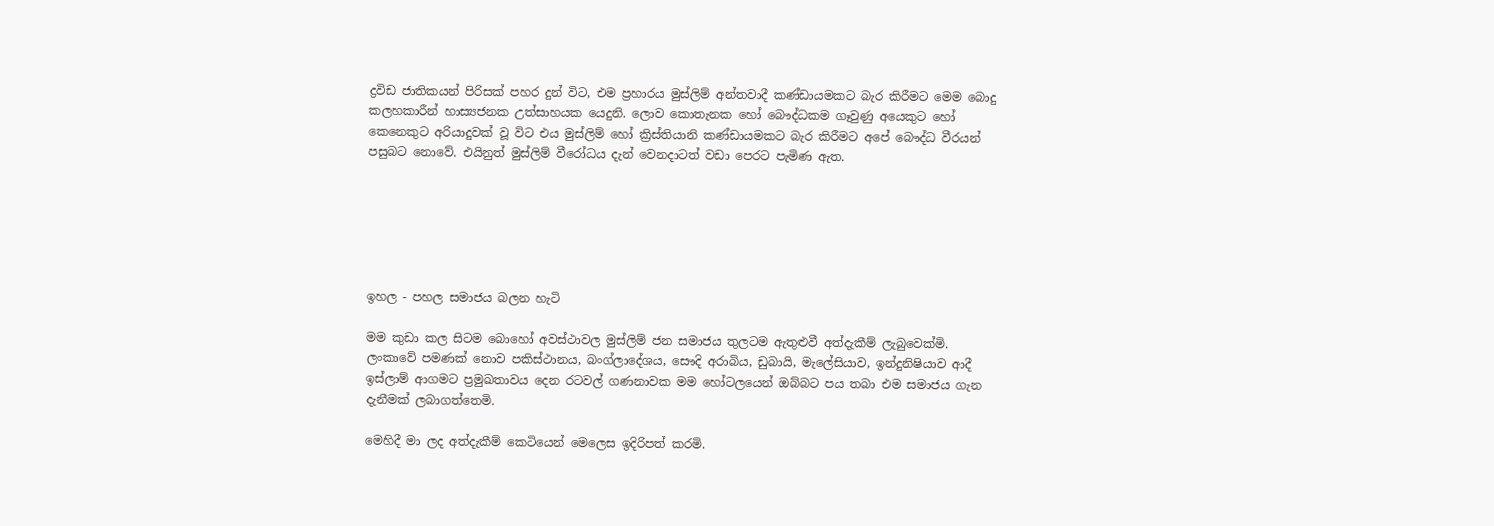ද්‍රවිඩ ජාතිකයන් පිරිසක් පහර දුන් විට, එම ප්‍රහාරය මුස්ලිම් අන්තවාදී කණ්ඩායමකට බැර කිරීමට මෙම බොදු කලහකාරීන් හාස්‍යජනක උත්සාහයක යෙදුනි. ලොව කොතැනක හෝ බෞද්ධකම ගෑවුණු අයෙකුට හෝ කෙනෙකුට අරියාදුවක් වූ විට එය මුස්ලිම් හෝ ක්‍රිස්තියානි කණ්ඩායමකට බැර කිරීමට අපේ බෞද්ධ වීරයන් පසුබට නොවේ. එයිනුත් මුස්ලිම් වීරෝධය දැන් වෙනදාටත් වඩා පෙරට පැමිණ ඇත.






ඉහල - පහල සමාජය බලන හැටි

මම කුඩා කල සිටම බොහෝ අවස්ථාවල මුස්ලිම් ජන සමාජය තුලටම ඇතුළුවී අත්දැකීම් ලැබුවෙක්මි. ලංකාවේ පමණක් නොව පකිස්ථානය, බංග්ලාදේශය, සෞදි අරාබිය, ඩුබායි, මැලේසියාව, ඉන්දුනිෂියාව ආදී ඉස්ලාම් ආගමට ප්‍රමුඛතාවය දෙන රටවල් ගණනාවක මම හෝටලයෙන් ඔබ්බට පය තබා එම සමාජය ගැන දැනීමක් ලබාගත්තෙමි.

මෙහිදී මා ලද අත්දැකීම් කෙටියෙන් මෙලෙස ඉදිරිපත් කරමි.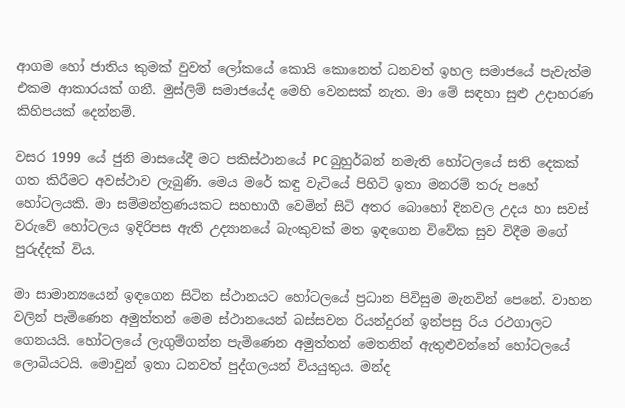ආගම හෝ ජාතිය කුමක් වුවත් ලෝකයේ කොයි කොනෙත් ධනවත් ඉහල සමාජයේ පැවැත්ම එකම ආකාරයක් ගනී. මුස්ලිම් සමාජයේද මෙහි වෙනසක් නැත. මා මේ සඳහා සුළු උදාහරණ කිහිපයක් දෙන්නම්.

වසර 1999 යේ ජුනි මාසයේදී මට පකිස්ථානයේ PC බුහුර්බන් නමැති හෝටලයේ සති දෙකක් ගත කිරීමට අවස්ථාව ලැබුණි. මෙය මරේ කඳු වැටියේ පිහිටි ඉතා මනරම් තරු පහේ හෝටලයකි. මා සම්මන්ත්‍රණයකට සහභාගී වෙමින් සිටි අතර බොහෝ දිනවල උදය හා සවස් වරුවේ හෝටලය ඉදිරිපස ඇති උද්‍යානයේ බැංකුවක් මත ඉඳගෙන විවේක සුව විදීම මගේ පුරුද්දක් විය.

මා සාමාන්‍යයෙන් ඉඳගෙන සිටින ස්ථානයට හෝටලයේ ප්‍රධාන පිවිසුම මැනවින් පෙනේ. වාහන වලින් පැමිණෙන අමුත්තන් මෙම ස්ථානයෙන් බස්සවන රියන්දුරන් ඉන්පසු රිය රථගාලට ගෙනයයි. හෝටලයේ ලැගුම්ගන්න පැමිණෙන අමුත්තන් මෙතනින් ඇතුළුවන්නේ හෝටලයේ ලොබියටයි. මොවුන් ඉතා ධනවත් පුද්ගලයන් වියයුතුය. මන්ද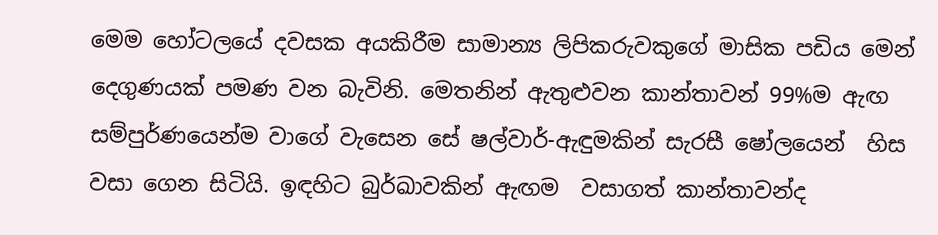මෙම හෝටලයේ දවසක අයකිරීම සාමාන්‍ය ලිපිකරුවකුගේ මාසික පඩිය මෙන් දෙගුණයක් පමණ වන බැවිනි. මෙතනින් ඇතුළුවන කාන්තාවන් 99%ම ඇඟ සම්පුර්ණයෙන්ම වාගේ වැසෙන සේ ෂල්වාර්-ඇඳුමකින් සැරසී ෂෝලයෙන්  හිස වසා ගෙන සිටියි. ඉඳහිට බුර්ඛාවකින් ඇඟම  වසාගත් කාන්තාවන්ද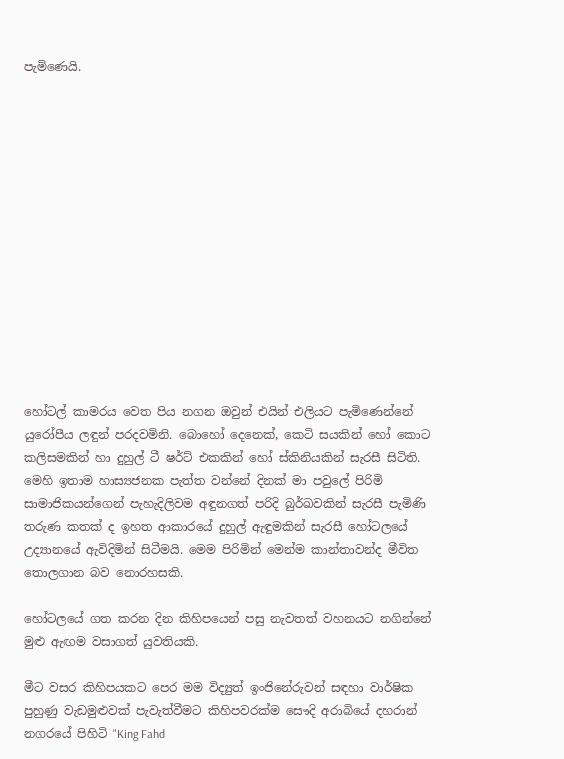පැමිණෙයි.














හෝටල් කාමරය වෙත පිය නගන ඔවුන් එයින් එලියට පැමිණෙන්නේ යුරෝපීය ලඳුන් පරදවමිනි. බොහෝ දෙනෙක්, කෙටි සයකින් හෝ කොට කලිසමකින් හා දුහුල් ටී ෂර්ට් එකකින් හෝ ස්කිනියකින් සැරසී සිටිති. මෙහි ඉතාම හාස්‍යජනක පැත්ත වන්නේ දිනක් මා පවුලේ පිරිමි සාමාජිකයන්ගෙන් පැහැදිලිවම අඳුනගත් පරිදි බුර්ඛවකින් සැරසී පැමිණි තරුණ කතක් ද ඉහත ආකාරයේ දුහුල් ඇඳුමකින් සැරසී හෝටලයේ උද්‍යානයේ ඇවිදිමින් සිටීමයි. මෙම පිරිමින් මෙන්ම කාන්තාවන්ද මීවිත තොලගාන බව නොරහසකි.

හෝටලයේ ගත කරන දින කිහිපයෙන් පසු නැවතත් වහනයට නගින්නේ මුළු ඇඟම වසාගත් යුවතියකි.

මීට වසර කිහිපයකට පෙර මම විද්‍යුත් ඉංජිනේරුවන් සඳහා වාර්ෂික පුහුණු වැඩමුළුවක් පැවැත්වීමට කිහිපවරක්ම සෞදි අරාබියේ දහරාන් නගරයේ පිහිටි "King Fahd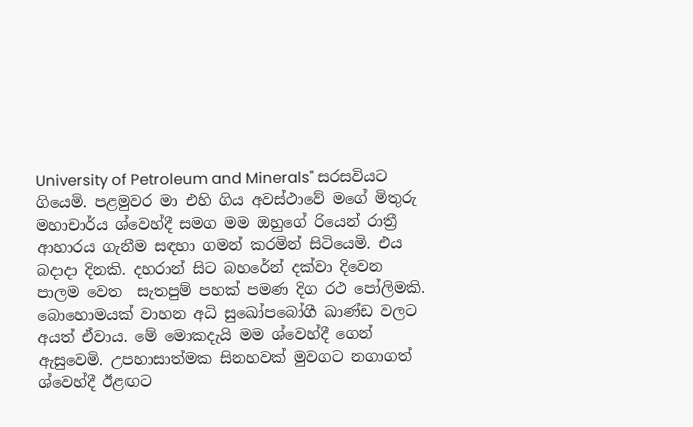University of Petroleum and Minerals" සරසවියට ගියෙමි. පළමුවර මා එහි ගිය අවස්ථාවේ මගේ මිතුරු මහාචාර්ය ශ්වෙහ්දී සමග මම ඔහුගේ රියෙන් රාත්‍රී ආහාරය ගැනීම සඳහා ගමන් කරමින් සිටියෙමි. එය බදාදා දිනකි. දහරාන් සිට බහරේන් දක්වා දිවෙන පාලම වෙත  සැතපුම් පහක් පමණ දිග රථ පෝලිමකි. බොහොමයක් වාහන අධි සුඛෝපබෝගී ඛාණ්ඩ වලට අයත් ඒවාය. මේ මොකදැයි මම ශ්වෙහ්දී ගෙන් ඇසුවෙමි. උපහාසාත්මක සිනහවක් මුවගට නගාගත් ශ්වෙහ්දී ඊළඟට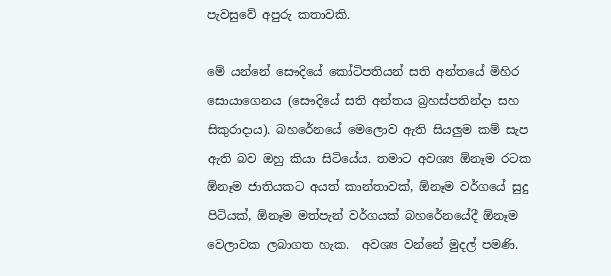පැවසුවේ අපුරු කතාවකි.

මේ යන්නේ සෞදියේ කෝටිපතියන් සති අන්තයේ මිහිර සොයාගෙනය (සෞදියේ සති අන්තය බ්‍රහස්පතින්දා සහ සිකුරාදාය). බහරේනයේ මෙලොව ඇති සියලුම කම් සැප ඇති බව ඔහු කියා සිටියේය. තමාට අවශ්‍ය ඕනෑම රටක ඕනෑම ජාතියකට අයත් කාන්තාවක්, ඕනෑම වර්ගයේ සුදු පිටියක්, ඕනෑම මත්පැන් වර්ගයක් බහරේනයේදී ඕනෑම වෙලාවක ලබාගත හැක.  අවශ්‍ය වන්නේ මුදල් පමණි.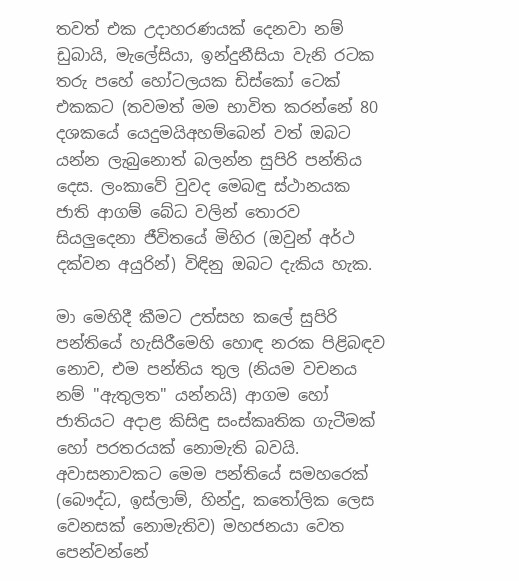තවත් එක උදාහරණයක් දෙනවා නම් ඩුබායි, මැලේසියා, ඉන්දුනීසියා වැනි රටක තරු පහේ හෝටලයක ඩිස්කෝ ටෙක් එකකට (තවමත් මම භාවිත කරන්නේ 80 දශකයේ යෙදුමයිඅහම්බෙන් වත් ඔබට යන්න ලැබුනොත් බලන්න සුපිරි පන්තිය දෙස. ලංකාවේ වුවද මෙබඳු ස්ථානයක ජාති ආගම් බේධ වලින් තොරව සියලුදෙනා ජීවිතයේ මිහිර (ඔවුන් අර්ථ දක්වන අයුරින්) විඳිනු ඔබට දැකිය හැක.

මා මෙහිදී කීමට උත්සහ කලේ සුපිරි පන්තියේ හැසිරීමෙහි හොඳ නරක පිළිබඳව නොව, එම පන්තිය තුල (නියම වචනය නම් "ඇතුලත" යන්නයි) ආගම හෝ ජාතියට අදාළ කිසිඳු සංස්කෘතික ගැටීමක් හෝ පරතරයක් නොමැති බවයි. අවාසනාවකට මෙම පන්තියේ සමහරෙක් (බෞද්ධ, ඉස්ලාම්, හින්දු, කතෝලික ලෙස වෙනසක් නොමැතිව) මහජනයා වෙත පෙන්වන්නේ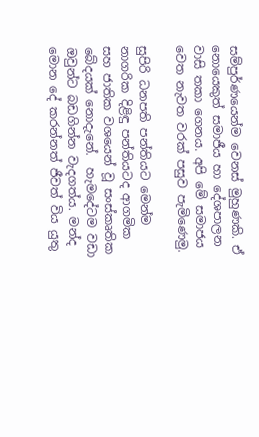සම්පුර්ණයෙන්ම වෙනස් මුහුණකි. ඒ නොයෙකුත් සමාජීය හා දේශපාලන  වාසි තකා ගෙනය. අපි මේ සමාජය වෙත නැවත වරක් පසුව පැමිණෙමු.

සුපිරි ධනපති පන්තියට මෙන්ම නාගරික දිළිඳු පන්තියටද ආගමික සහ ජාතික වශයෙන් වූ සංස්කෘතික බේදයක් නොදැනේ.  හැමදේටම වඩා ඔවුන්ට බඩගින්න වැදගත්ය. මන්ද මොන දේ කරන්නත් ජීවත් විය යුතු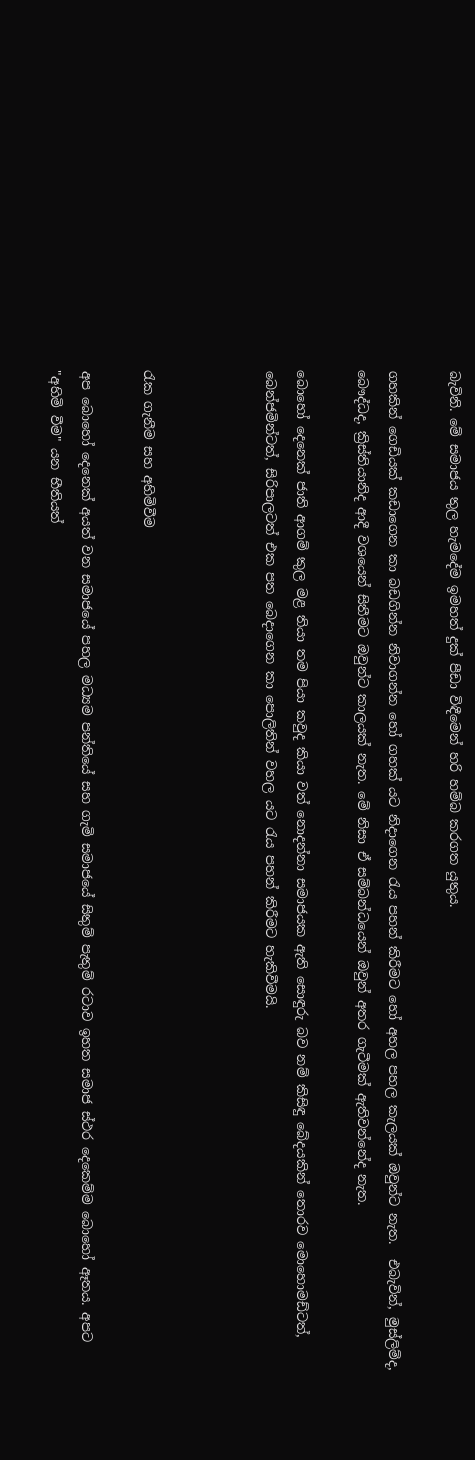බැවිනි. මේ සමාජය තුල හැමදේම ඉමහත් දුක් පීඩා විඳීමෙන් හරි හම්බ කරගත යුතුය.

ගහකින් ගෙඩියක් කඩාගෙන කා බඩගින්න නිවාගන්න හෝ ගහක් යට නිදාගෙන රැය පහන් කිරීමට හෝ අහල පහල කැලයක් ඔවුන්ට නැත.  එබැවින්, මුස්ලිම්ද, බෞද්ධද, ක්‍රිස්තියානිද ආදී වශයෙන් සිතීමට ඔවුන්ට කාලයක් නැත. මේ නිසා ඒ සම්බන්ධයෙන් ඔවුන් අතර ගැටීමක් ඇතිවන්නේද නැත.

බොහෝ දෙනෙක් ජාති ආගම් කුල මළ තියා තම පියා කවුද කියා වත් නොදන්නා සමාජයක ඇති සොඳුරු බව නම් කිසිඳු බේදයකින් තොරව මොහොමඩ්ටත්, බෙන්ජමින්ටත්, සිරිපාලටත් එක පත බෙදාගෙන කා පොලිතින් වහල යට රැය පහන් කිරීමට හැකිවීමයි.



රැක ගැනීම සහ අහිමිවීම

අප බොහෝ දෙනෙක් අයත් වන සමාජයේ පහල මධ්‍යම පන්තියේ සහ ගැමි සමාජයේ සිතුම් පැතුම් රටාව ඉහත සමාජ ස්ථර දෙකෙම්ම බොහෝ ඈතය. අපට "අහිමි වීම" යන භීතියත්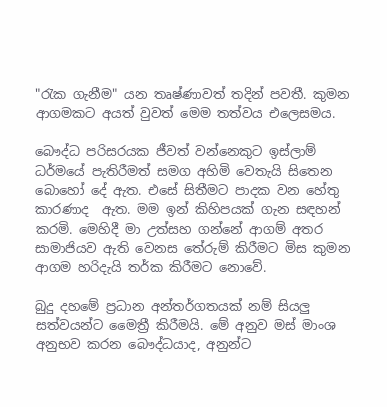"රැක ගැනීම" යන තෘෂ්ණාවත් තදින් පවතී. කුමන ආගමකට අයත් වුවත් මෙම තත්වය එලෙසමය.

බෞද්ධ පරිසරයක ජීවත් වන්නෙකුට ඉස්ලාම් ධර්මයේ පැතිරීමත් සමග අහිමි වෙතැයි සිතෙන බොහෝ දේ ඇත. එසේ සිතීමට පාදක වන හේතු කාරණාද  ඇත. මම ඉන් කිහිපයක් ගැන සඳහන් කරමි. මෙහිදී මා උත්සහ ගන්නේ ආගම් අතර සාමාජියව ඇති වෙනස තේරුම් කිරීමට මිස කුමන ආගම හරිදැයි තර්ක කිරීමට නොවේ.

බුදු දහමේ ප්‍රධාන අන්තර්ගතයක් නම් සියලු සත්වයන්ට මෛත්‍රී කිරීමයි. මේ අනුව මස් මාංශ අනුභව කරන බෞද්ධයාද, අනුන්ට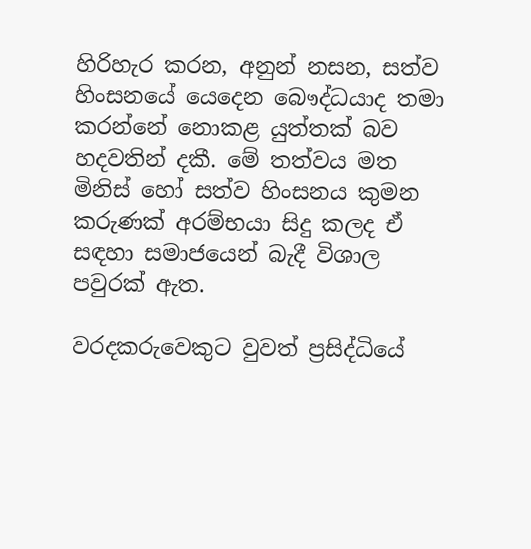හිරිහැර කරන, අනුන් නසන, සත්ව හිංසනයේ යෙදෙන බෞද්ධයාද තමා කරන්නේ නොකළ යුත්තක් බව හදවතින් දකී. මේ තත්වය මත මිනිස් හෝ සත්ව හිංසනය කුමන කරුණක් අරම්භයා සිදු කලද ඒ සඳහා සමාජයෙන් බැදී විශාල පවුරක් ඇත.

වරදකරුවෙකුට වුවත් ප්‍රසිද්ධියේ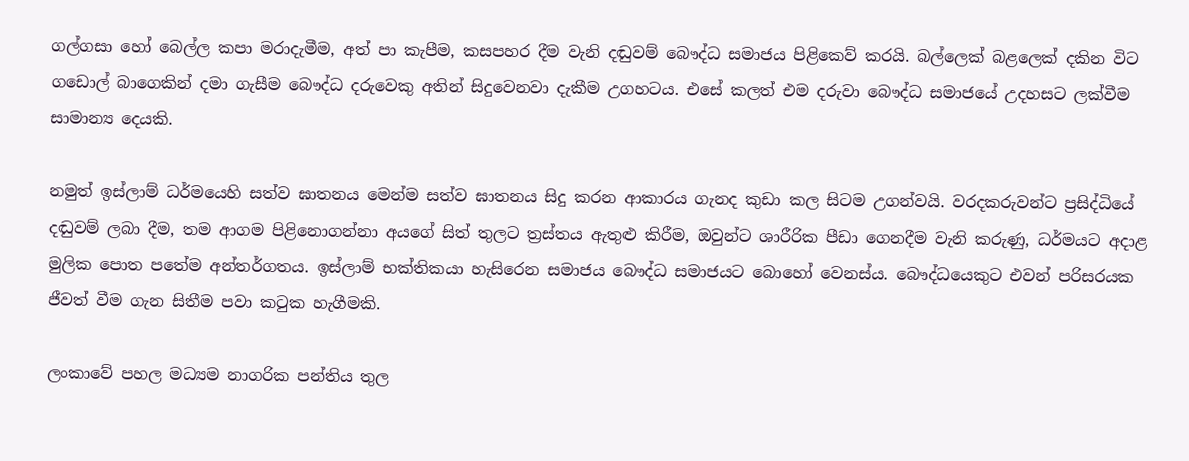ගල්ගසා හෝ බෙල්ල කපා මරාදැමීම, අත් පා කැපීම, කසපහර දීම වැනි දඬුවම් බෞද්ධ සමාජය පිළිකෙව් කරයි. බල්ලෙක් බළලෙක් දකින විට ගඩොල් බාගෙකින් දමා ගැසීම බෞද්ධ දරුවෙකු අතින් සිදුවෙනවා දැකීම උගහටය. එසේ කලත් එම දරුවා බෞද්ධ සමාජයේ උදහසට ලක්වීම සාමාන්‍ය දෙයකි.

නමුත් ඉස්ලාම් ධර්මයෙහි සත්ව ඝාතනය මෙන්ම සත්ව ඝාතනය සිදු කරන ආකාරය ගැනද කුඩා කල සිටම උගන්වයි. වරදකරුවන්ට ප්‍රසිද්ධියේ දඬුවම් ලබා දීම, තම ආගම පිළිනොගන්නා අයගේ සිත් තුලට ත්‍රස්තය ඇතුළු කිරීම, ඔවුන්ට ශාරීරික පීඩා ගෙනදීම වැනි කරුණු, ධර්මයට අදාළ මුලික පොත පතේම අන්තර්ගතය. ඉස්ලාම් භක්තිකයා හැසිරෙන සමාජය බෞද්ධ සමාජයට බොහෝ වෙනස්ය. බෞද්ධයෙකුට එවන් පරිසරයක ජීවත් වීම ගැන සිතීම පවා කටුක හැගීමකි.

ලංකාවේ පහල මධ්‍යම නාගරික පන්තිය තුල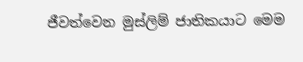ජීවත්වෙන මුස්ලිම් ජාතිකයාට මෙම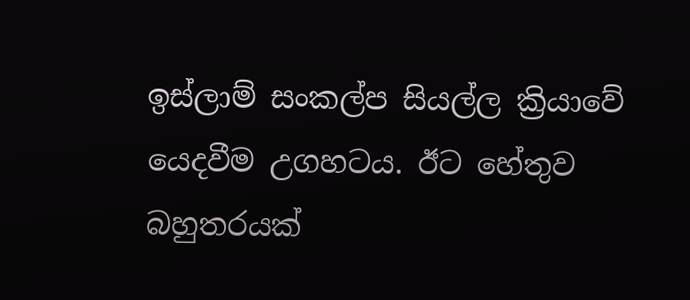ඉස්ලාම් සංකල්ප සියල්ල ක්‍රියාවේ යෙදවීම උගහටය. ඊට හේතුව බහුතරයක්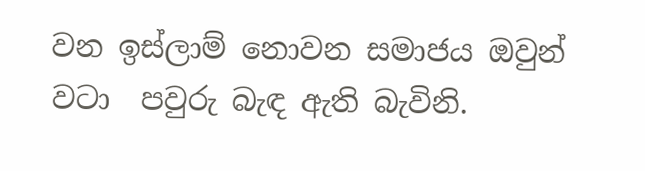වන ඉස්ලාම් නොවන සමාජය ඔවුන් වටා  පවුරු බැඳ ඇති බැවිනි.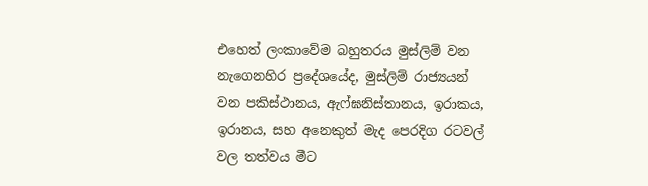එහෙත් ලංකාවේම බහුතරය මුස්ලිම් වන නැගෙනහිර ප්‍රදේශයේද, මුස්ලිම් රාජ්‍යයන් වන පකිස්ථානය, ඇෆ්ඝනිස්තානය, ඉරාකය, ඉරානය, සහ අනෙකුත් මැද පෙරදිග රටවල් වල තත්වය මීට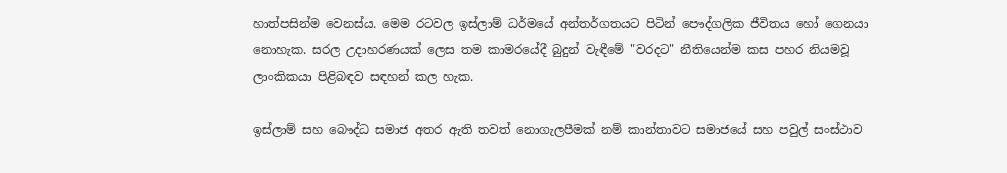හාත්පසින්ම වෙනස්ය. මෙම රටවල ඉස්ලාම් ධර්මයේ අන්තර්ගතයට පිටින් පෞද්ගලික ජීවිතය හෝ ගෙනයා නොහැක. සරල උදාහරණයක් ලෙස තම කාමරයේදී බුදුන් වැඳීමේ "වරදට" නීතියෙන්ම කස පහර නියමවූ ලාංකිකයා පිළිබඳව සඳහන් කල හැක.

ඉස්ලාම් සහ බෞද්ධ සමාජ අතර ඇති තවත් නොගැලපීමක් නම් කාන්තාවට සමාජයේ සහ පවුල් සංස්ථාව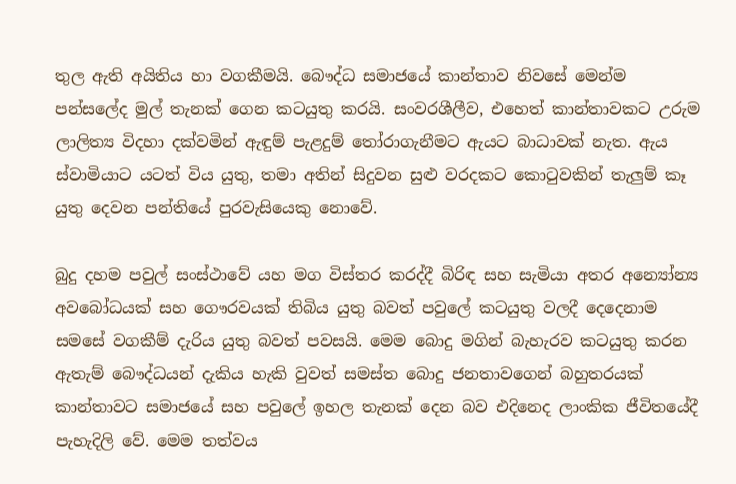තුල ඇති අයිතිය හා වගකීමයි. බෞද්ධ සමාජයේ කාන්තාව නිවසේ මෙන්ම පන්සලේද මුල් තැනක් ගෙන කටයුතු කරයි. සංවරශීලීව, එහෙත් කාන්තාවකට උරුම ලාලිත්‍ය විදහා දක්වමින් ඇඳුම් පැළදුම් තෝරාගැනීමට ඇයට බාධාවක් නැත. ඇය ස්වාමියාට යටත් විය යුතු, තමා අතින් සිදුවන සුළු වරදකට කොටුවකින් තැලුම් කෑ යුතු දෙවන පන්තියේ පුරවැසියෙකු නොවේ.

බුදු දහම පවුල් සංස්ථාවේ යහ මග විස්තර කරද්දී බිරිඳ සහ සැමියා අතර අන්‍යෝන්‍ය අවබෝධයක් සහ ගෞරවයක් තිබිය යුතු බවත් පවුලේ කටයුතු වලදී දෙදෙනාම සමසේ වගකීම් දැරිය යුතු බවත් පවසයි. මෙම බොදු මගින් බැහැරව කටයුතු කරන ඇතැම් බෞද්ධයන් දැකිය හැකි වුවත් සමස්ත බොදු ජනතාවගෙන් බහුතරයක් කාන්තාවට සමාජයේ සහ පවුලේ ඉහල තැනක් දෙන බව එදිනෙද ලාංකික ජීවිතයේදී පැහැදිලි වේ. මෙම තත්වය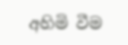අහිමි වීම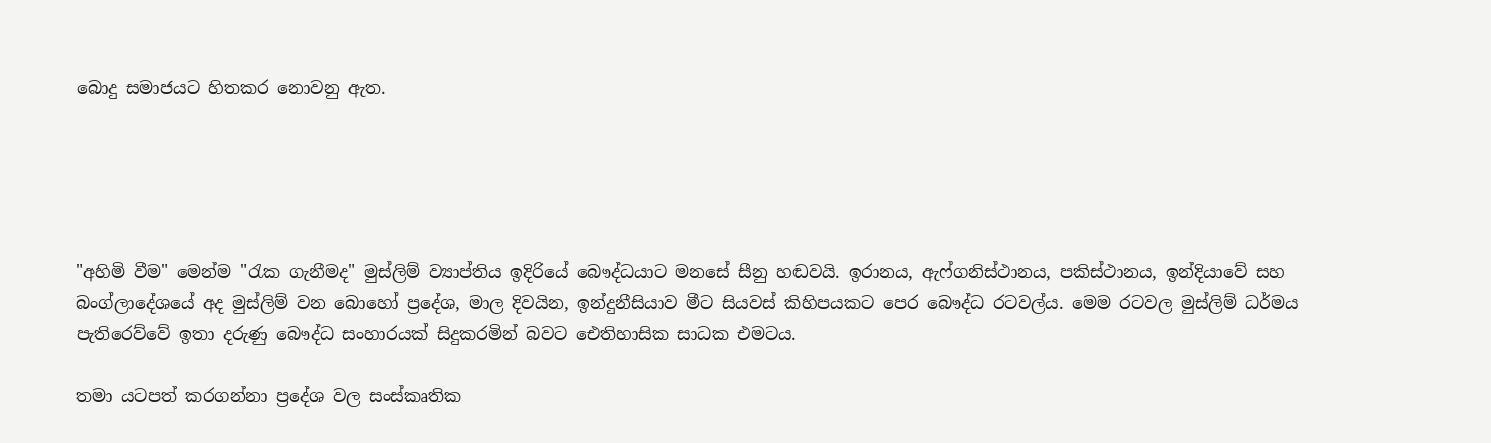බොදු සමාජයට හිතකර නොවනු ඇත.





"අහිමි වීම" මෙන්ම "රැක ගැනීමද" මුස්ලිම් ව්‍යාප්තිය ඉදිරියේ බෞද්ධයාට මනසේ සීනු හඬවයි. ඉරානය, ඇෆ්ගනිස්ථානය, පකිස්ථානය, ඉන්දියාවේ සහ බංග්ලාදේශයේ අද මුස්ලිම් වන බොහෝ ප්‍රදේශ, මාල දිවයින, ඉන්දුනීසියාව මීට සියවස් කිහිපයකට පෙර බෞද්ධ රටවල්ය. මෙම රටවල මුස්ලිම් ධර්මය පැතිරෙව්වේ ඉතා දරුණු බෞද්ධ සංහාරයක් සිදුකරමින් බවට ඓතිහාසික සාධක එමටය.

තමා යටපත් කරගන්නා ප්‍රදේශ වල සංස්කෘතික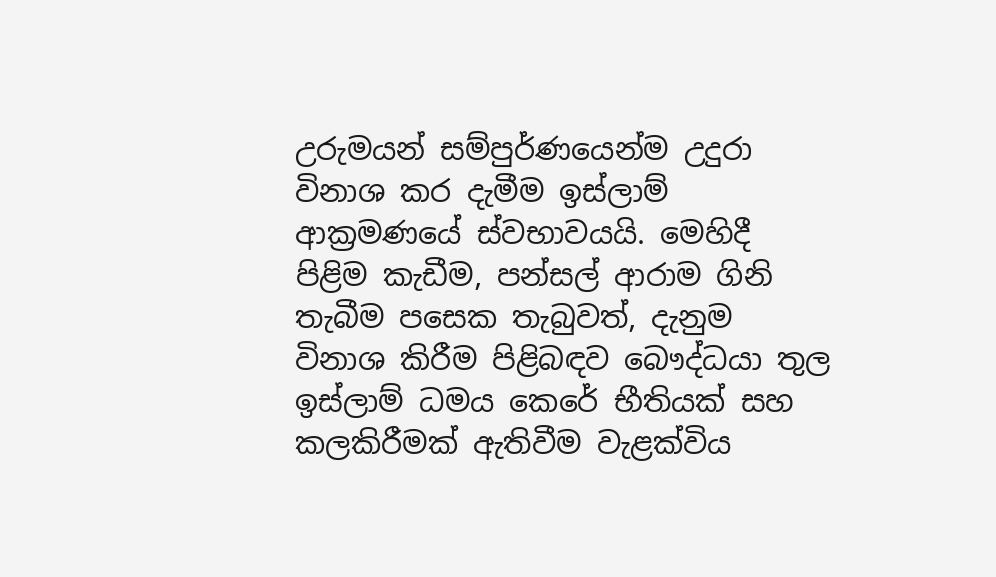උරුමයන් සම්පුර්ණයෙන්ම උදුරා විනාශ කර දැමීම ඉස්ලාම් ආක්‍රමණයේ ස්වභාවයයි. මෙහිදී පිළිම කැඩීම, පන්සල් ආරාම ගිනි තැබීම පසෙක තැබුවත්, දැනුම විනාශ කිරීම පිළිබඳව බෞද්ධයා තුල ඉස්ලාම් ධමය කෙරේ භීතියක් සහ කලකිරීමක් ඇතිවීම වැළක්විය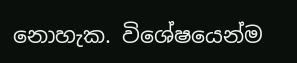නොහැක. විශේෂයෙන්ම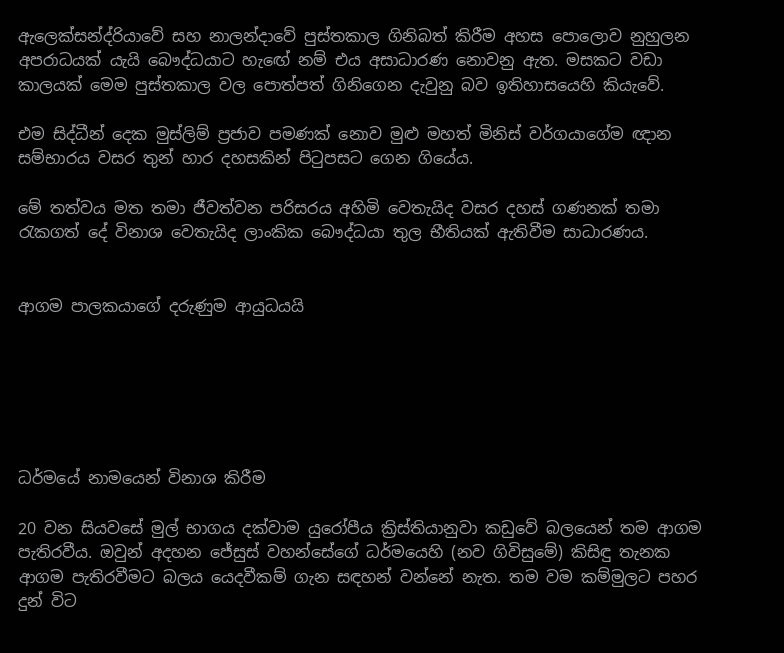ඇලෙක්සන්ද්රියාවේ සහ නාලන්දාවේ පුස්තකාල ගිනිබත් කිරීම අහස පොලොව නුහුලන අපරාධයක් යැයි බෞද්ධයාට හැඟේ නම් එය අසාධාරණ නොවනු ඇත. මසකට වඩා කාලයක් මෙම පුස්තකාල වල පොත්පත් ගිනිගෙන දැවුනු බව ඉතිහාසයෙහි කියැවේ.

එම සිද්ධීන් දෙක මුස්ලිම් ප්‍රජාව පමණක් නොව මුළු මහත් මිනිස් වර්ගයාගේම ඥාන සම්භාරය වසර තුන් හාර දහසකින් පිටුපසට ගෙන ගියේය.

මේ තත්වය මත තමා ජීවත්වන පරිසරය අහිමි වෙතැයිද වසර දහස් ගණනක් තමා රැකගත් දේ විනාශ වෙතැයිද ලාංකික බෞද්ධයා තුල භීතියක් ඇතිවීම සාධාරණය.


ආගම පාලකයාගේ දරුණුම ආයුධයයි






ධර්මයේ නාමයෙන් විනාශ කිරීම

20 වන සියවසේ මුල් භාගය දක්වාම යුරෝපීය ක්‍රිස්තියානුවා කඩුවේ බලයෙන් තම ආගම පැතිරවීය. ඔවුන් අදහන ජේසුස් වහන්සේගේ ධර්මයෙහි (නව ගිවිසුමේ) කිසිඳු තැනක ආගම පැතිරවීමට බලය යෙදවීකම් ගැන සඳහන් වන්නේ නැත. තම වම කම්මුලට පහර දුන් විට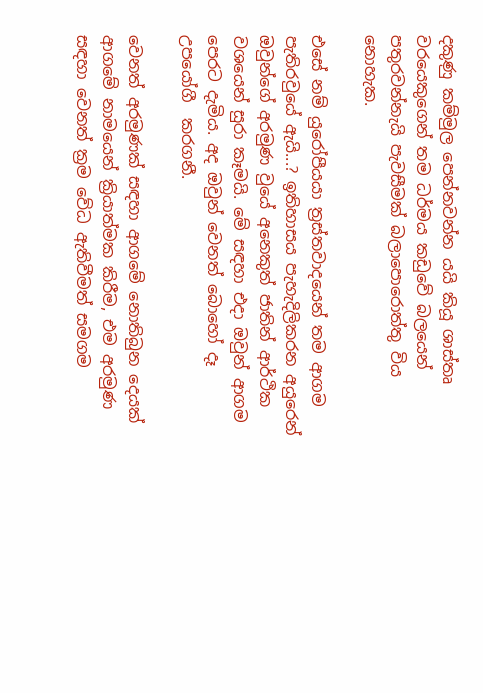දකුණු කම්මුල පෙන්නවන්න යයි කියූ ශාස්තෘ වරයෙකුගෙන් තම ධර්මය කඩුවේ බලයෙන් පතුරවන්නැයි පැවසීමක් බලාපොරොත්තු විය නොහැක.

එසේ නම් යුරෝපීයයා ත්‍රස්තවාදයෙන් තම ආගම පැතිරවුයේ ඇයි...? ඉතිහාසය පැහැදිලිකරන අයුරෙන් ඔවුන්ගේ අරමුණ වුයේ අනෙකුත් ජාතින් ආර්ථික වශයෙන් සුරා කෑමයි. මේ සඳහා එදා ඔවුන් ආගම පෙරට දැමිය. අද ඔවුන් වෙනත් බොහෝ දෑ උපයෝගී  කරගනී.

වෙනත් අරමුණක් සඳහා ආගමේ නොතිබුන දෙයක් ආගමේ නාමයෙන් ක්‍රියාත්මක කිරීම, එම අරමුණ සඳහා වෙනත් ක්‍රම වේධ ඇතිවීමත් සමගම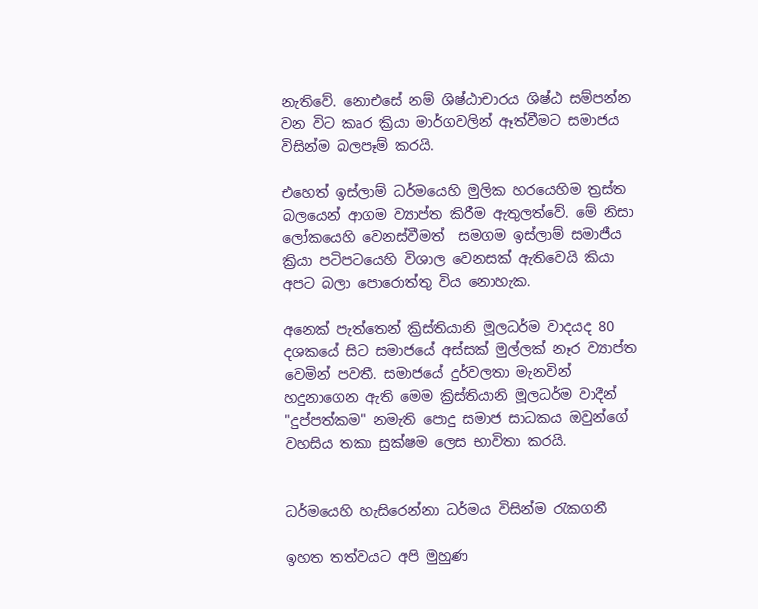නැතිවේ. නොඑසේ නම් ශිෂ්ඨාචාරය ශිෂ්ඨ සම්පන්න වන විට කෘර ක්‍රියා මාර්ගවලින් ඈත්වීමට සමාජය විසින්ම බලපෑම් කරයි.

එහෙත් ඉස්ලාම් ධර්මයෙහි මුලික හරයෙහිම ත්‍රස්ත බලයෙන් ආගම ව්‍යාප්ත කිරීම ඇතුලත්වේ. මේ නිසා ලෝකයෙහි වෙනස්වීමත්  සමගම ඉස්ලාම් සමාජීය ක්‍රියා පටිපටයෙහි විශාල වෙනසක් ඇතිවෙයි කියා අපට බලා පොරොත්තු විය නොහැක.

අනෙක් පැත්තෙන් ක්‍රිස්තියානි මූලධර්ම වාදයද 80 දශකයේ සිට සමාජයේ අස්සක් මුල්ලක් නෑර ව්‍යාප්ත වෙමින් පවතී. සමාජයේ දුර්වලතා මැනවින් හදුනාගෙන ඇති මෙම ක්‍රිස්තියානි මූලධර්ම වාදීන්  "දුප්පත්කම" නමැති පොදු සමාජ සාධකය ඔවුන්ගේ වහසිය තකා සුක්ෂම ලෙස භාවිතා කරයි.


ධර්මයෙහි හැසිරෙන්නා ධර්මය විසින්ම රැකගනී

ඉහත තත්වයට අපි මුහුණ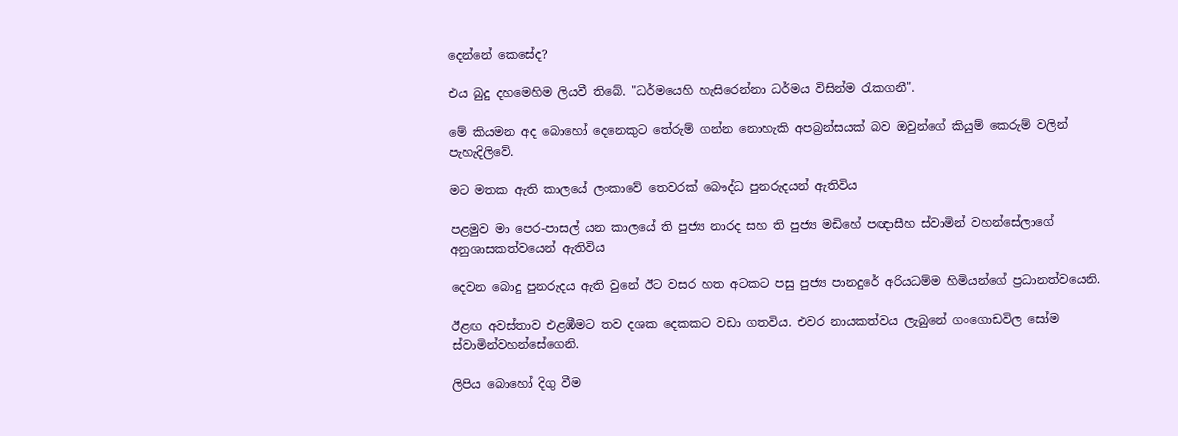දෙන්නේ කෙසේද?

එය බුදු දහමෙහිම ලියවී තිබේ. "ධර්මයෙහි හැසිරෙන්නා ධර්මය විසින්ම රැකගනී".

මේ කියමන අද බොහෝ දෙනෙකුට තේරුම් ගන්න නොහැකි අපබ්‍රන්සයක් බව ඔවුන්ගේ කියුම් කෙරුම් වලින් පැහැදිලිවේ.

මට මතක ඇති කාලයේ ලංකාවේ තෙවරක් බෞද්ධ පුනරුදයන් ඇතිවිය

පළමුව මා පෙර-පාසල් යන කාලයේ ති පුජ්‍ය නාරද සහ ති පුජ්‍ය මඩිහේ පඥාසීහ ස්වාමින් වහන්සේලාගේ අනුශාසකත්වයෙන් ඇතිවිය

දෙවන බොදු පුනරුදය ඇති වුනේ ඊට වසර හත අටකට පසු පුජ්‍ය පානදුරේ අරියධම්ම හිමියන්ගේ ප්‍රධානත්වයෙනි.

ඊළඟ අවස්තාව එළඹීමට තව දශක දෙකකට වඩා ගතවිය. එවර නායකත්වය ලැබුනේ ගංගොඩවිල සෝම ස්වාමින්වහන්සේගෙනි.

ලිපිය බොහෝ දිගු වීම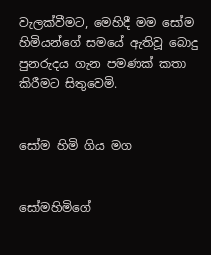වැලක්වීමට, මෙහිදී මම සෝම හිමියන්ගේ සමයේ ඇතිවූ බොදු පුනරුදය ගැන පමණක් කතා කිරීමට සිතුවෙමි.


සෝම හිමි ගිය මග


සෝමහිමිගේ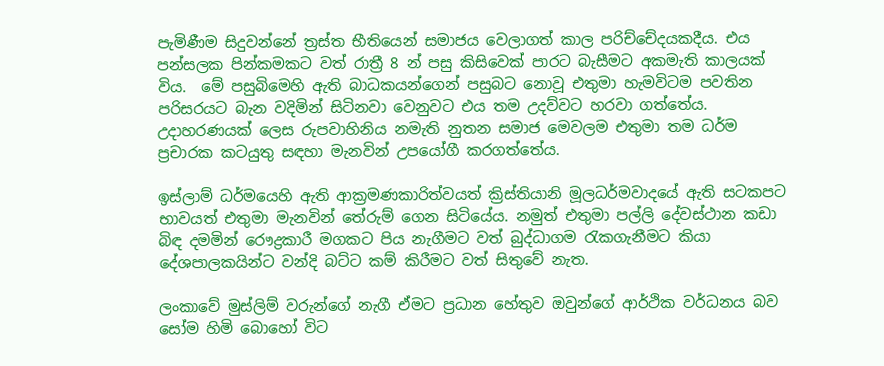පැමිණීම සිදුවන්නේ ත්‍රස්ත භීතියෙන් සමාජය වෙලාගත් කාල පරිච්චේදයකදීය. එය පන්සලක පින්කමකට වත් රාත්‍රී 8 න් පසු කිසිවෙක් පාරට බැසීමට අකමැති කාලයක් විය.  මේ පසුබිමෙහි ඇති බාධකයන්ගෙන් පසුබට නොවූ එතුමා හැමවිටම පවතින පරිසරයට බැන වදිමින් සිටිනවා වෙනුවට එය තම උදව්වට හරවා ගත්තේය. උදාහරණයක් ලෙස රුපවාහිනිය නමැති නුතන සමාජ මෙවලම එතුමා තම ධර්ම ප්‍රචාරක කටයුතු සඳහා මැනවින් උපයෝගී කරගත්තේය.

ඉස්ලාම් ධර්මයෙහි ඇති ආක්‍රමණකාරිත්වයත් ක්‍රිස්තියානි මූලධර්මවාදයේ ඇති සටකපට භාවයත් එතුමා මැනවින් තේරුම් ගෙන සිටියේය. නමුත් එතුමා පල්ලි දේවස්ථාන කඩා බිඳ දමමින් රෞද්‍රකාරී මගකට පිය නැගීමට වත් බුද්ධාගම රැකගැනීමට කියා දේශපාලකයින්ට වන්දි බට්ට කම් කිරීමට වත් සිතුවේ නැත.

ලංකාවේ මුස්ලිම් වරුන්ගේ නැගී ඒමට ප්‍රධාන හේතුව ඔවුන්ගේ ආර්ථික වර්ධනය බව සෝම හිමි බොහෝ විට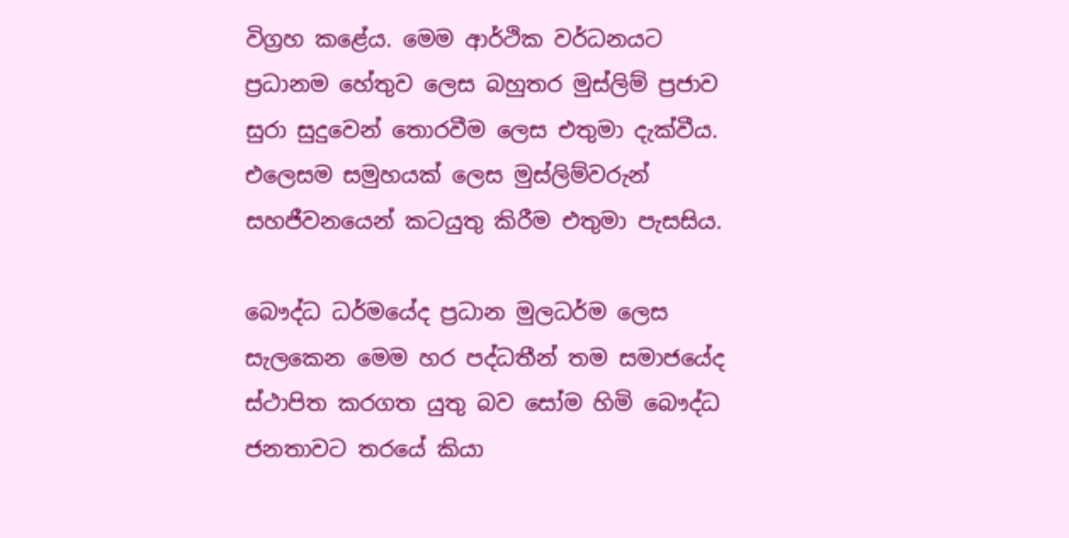විග්‍රහ කළේය. මෙම ආර්ථික වර්ධනයට ප්‍රධානම හේතුව ලෙස බහුතර මුස්ලිම් ප්‍රජාව සුරා සුදුවෙන් තොරවීම ලෙස එතුමා දැක්වීය. එලෙසම සමුහයක් ලෙස මුස්ලිම්වරුන් සහජීවනයෙන් කටයුතු කිරීම එතුමා පැසසිය.

බෞද්ධ ධර්මයේද ප්‍රධාන මුලධර්ම ලෙස සැලකෙන මෙම හර පද්ධතීන් තම සමාජයේද ස්ථාපිත කරගත යුතු බව සෝම හිමි බෞද්ධ ජනතාවට තරයේ කියා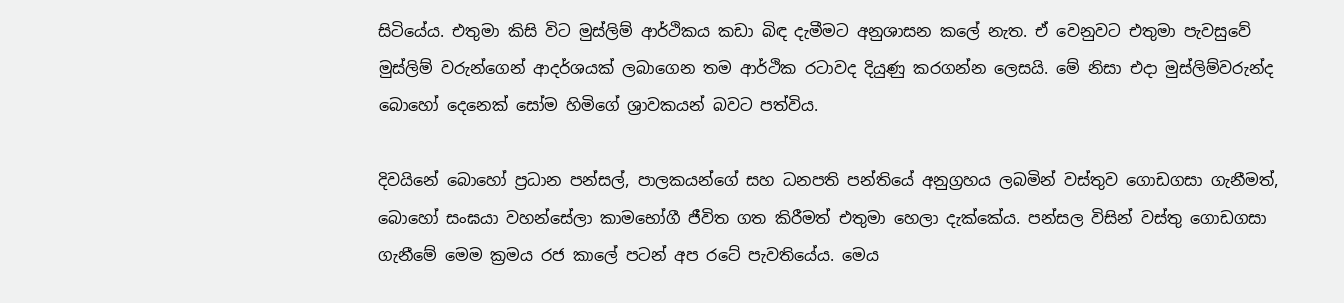සිටියේය. එතුමා කිසි විට මුස්ලිම් ආර්ථිකය කඩා බිඳ දැමීමට අනුශාසන කලේ නැත. ඒ වෙනුවට එතුමා පැවසුවේ මුස්ලිම් වරුන්ගෙන් ආදර්ශයක් ලබාගෙන තම ආර්ථික රටාවද දියුණු කරගන්න ලෙසයි. මේ නිසා එදා මුස්ලිම්වරුන්ද බොහෝ දෙනෙක් සෝම හිමිගේ ශ්‍රාවකයන් බවට පත්විය.

දිවයිනේ බොහෝ ප්‍රධාන පන්සල්, පාලකයන්ගේ සහ ධනපති පන්තියේ අනුග්‍රහය ලබමින් වස්තුව ගොඩගසා ගැනීමත්, බොහෝ සංඝයා වහන්සේලා කාමභෝගී ජීවිත ගත කිරීමත් එතුමා හෙලා දැක්කේය. පන්සල විසින් වස්තු ගොඩගසා ගැනීමේ මෙම ක්‍රමය රජ කාලේ පටන් අප රටේ පැවතියේය. මෙය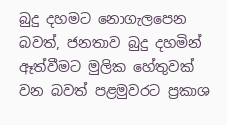බුදු දහමට නොගැලපෙන බවත්, ජනතාව බුදු දහමින් ඈත්වීමට මුලික හේතුවක් වන බවත් පළමුවරට ප්‍රකාශ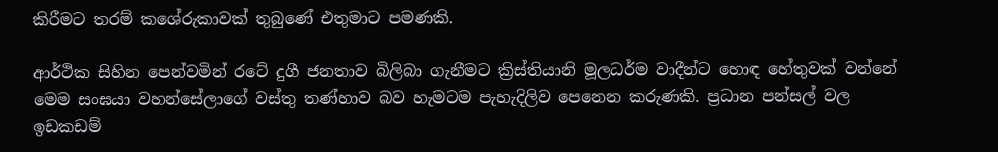කිරීමට තරම් කශේරුකාවක් තුබුණේ එතුමාට පමණකි.

ආර්ථික සිහින පෙන්වමින් රටේ දුගී ජනතාව බිලිබා ගැනීමට ක්‍රිස්තියානි මූලධර්ම වාදීන්ට හොඳ හේතුවක් වන්නේ මෙම සංඝයා වහන්සේලාගේ වස්තු තණ්හාව බව හැමටම පැහැදිලිව පෙනෙන කරුණකි. ප්‍රධාන පන්සල් වල ඉඩකඩම්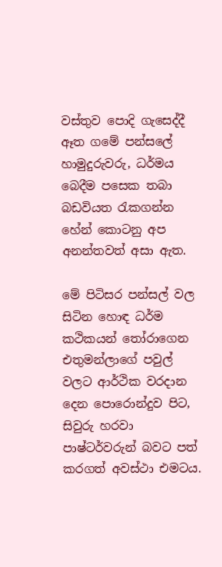වස්තුව පොදි ගැසෙද්දී ඈත ගමේ පන්සලේ හාමුදුරුවරු, ධර්මය බෙදීම පසෙක තබා බඩවියත රැකගන්න හේන් කොටනු අප අනන්තවත් අසා ඇත.

මේ පිටිසර පන්සල් වල සිටින හොඳ ධර්ම කථිකයන් තෝරාගෙන එතුමන්ලාගේ පවුල් වලට ආර්ථික වරදාන දෙන පොරොන්දුව පිට, සිවුරු හරවා පාෂ්ටර්වරුන් බවට පත් කරගත් අවස්ථා එමටය.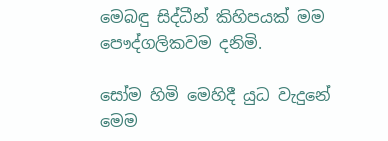මෙබඳු සිද්ධීන් කිහිපයක් මම පෞද්ගලිකවම දනිමි.

සෝම හිමි මෙහිදී යුධ වැදුනේ මෙම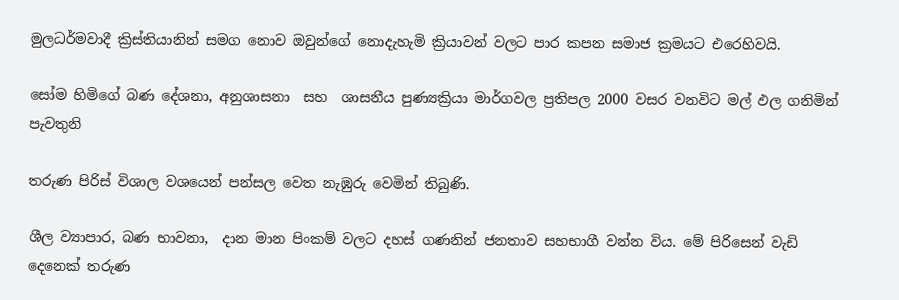මුලධර්මවාදී ක්‍රිස්තියානින් සමග නොව ඔවුන්ගේ නොදැහැමි ක්‍රියාවන් වලට පාර කපන සමාජ ක්‍රමයට එරෙහිවයි.

සෝම හිමිගේ බණ දේශනා, අනුශාසනා  සහ  ශාසනීය පුණ්‍යක්‍රියා මාර්ගවල ප්‍රතිපල 2000 වසර වනවිට මල් ඵල ගනිමින් පැවතුනි

තරුණ පිරිස් විශාල වශයෙන් පන්සල වෙත නැඹුරු වෙමින් තිබුණි.

ශීල ව්‍යාපාර, බණ භාවනා,  දාන මාන පිංකම් වලට දහස් ගණනින් ජනතාව සහභාගී වන්න විය. මේ පිරිසෙන් වැඩි දෙනෙක් තරුණ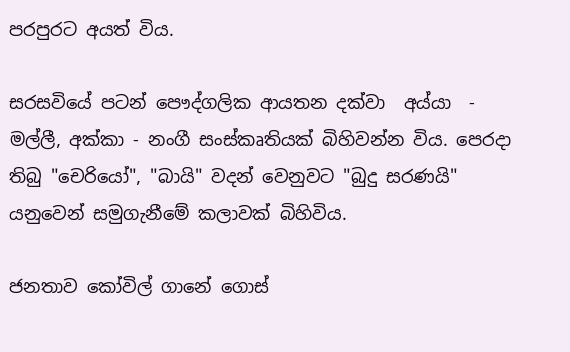පරපුරට අයත් විය.

සරසවියේ පටන් පෞද්ගලික ආයතන දක්වා  අය්යා  - මල්ලී, අක්කා - නංගී සංස්කෘතියක් බිහිවන්න විය. පෙරදා තිබු "චෙරියෝ", "බායි" වදන් වෙනුවට "බුදු සරණයි" යනුවෙන් සමුගැනීමේ කලාවක් බිහිවිය.

ජනතාව කෝවිල් ගානේ ගොස්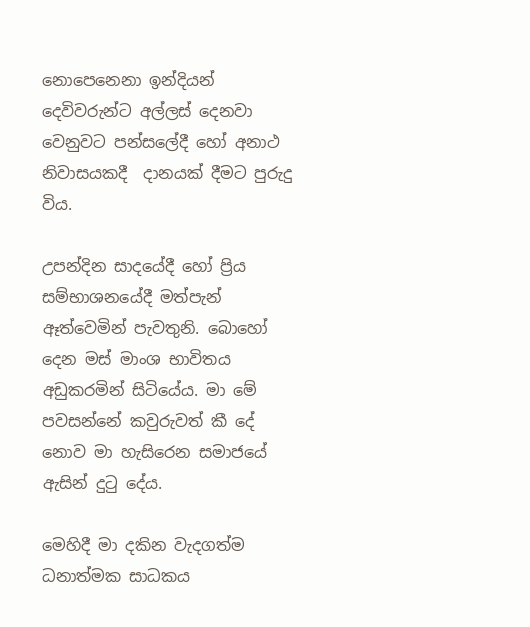නොපෙනෙනා ඉන්දියන් දෙවිවරුන්ට අල්ලස් දෙනවා වෙනුවට පන්සලේදී හෝ අනාථ නිවාසයකදී  දානයක් දීමට පුරුදු විය.

උපන්දින සාදයේදී හෝ ප්‍රිය සම්භාශනයේදී මත්පැන් ඈත්වෙමින් පැවතුනි. බොහෝ දෙන මස් මාංශ භාවිතය අඩුකරමින් සිටියේය. මා මේ පවසන්නේ කවුරුවත් කී දේ නොව මා හැසිරෙන සමාජයේ ඇසින් දුටු දේය.

මෙහිදී මා දකින වැදගත්ම ධනාත්මක සාධකය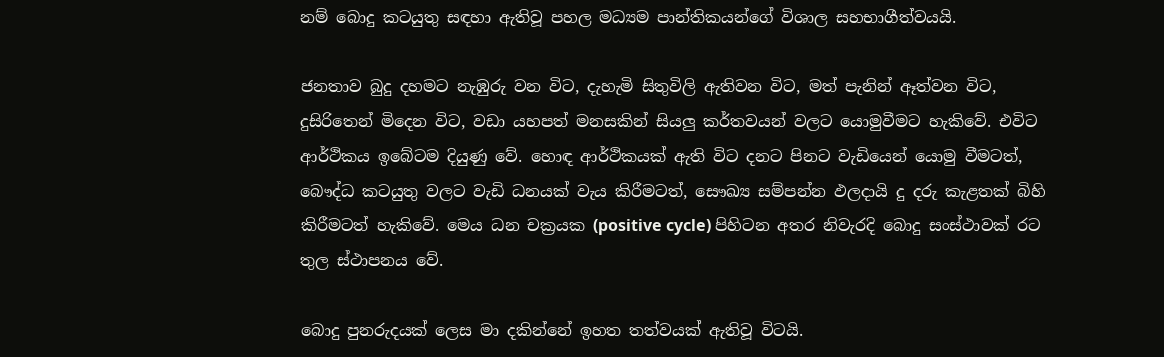නම් බොදු කටයුතු සඳහා ඇතිවූ පහල මධ්‍යම පාන්තිකයන්ගේ විශාල සහභාගීත්වයයි.

ජනතාව බුදු දහමට නැඹුරු වන විට, දැහැමි සිතුවිලි ඇතිවන විට, මත් පැනින් ඈත්වන විට, දුසිරිතෙන් මිදෙන විට, වඩා යහපත් මනසකින් සියලු කර්තවයන් වලට යොමුවීමට හැකිවේ. එවිට ආර්ථිකය ඉබේටම දියුණු වේ. හොඳ ආර්ථිකයක් ඇති විට දනට පිනට වැඩියෙන් යොමු වීමටත්, බෞද්ධ කටයුතු වලට වැඩි ධනයක් වැය කිරීමටත්, සෞඛ්‍ය සම්පන්න ඵලදායි දු දරු කැළතක් බිහි කිරීමටත් හැකිවේ. මෙය ධන චක්‍රයක (positive cycle) පිහිටන අතර නිවැරදි බොදු සංස්ථාවක් රට තුල ස්ථාපනය වේ.

බොදු පුනරුදයක් ලෙස මා දකින්නේ ඉහත තත්වයක් ඇතිවූ විටයි.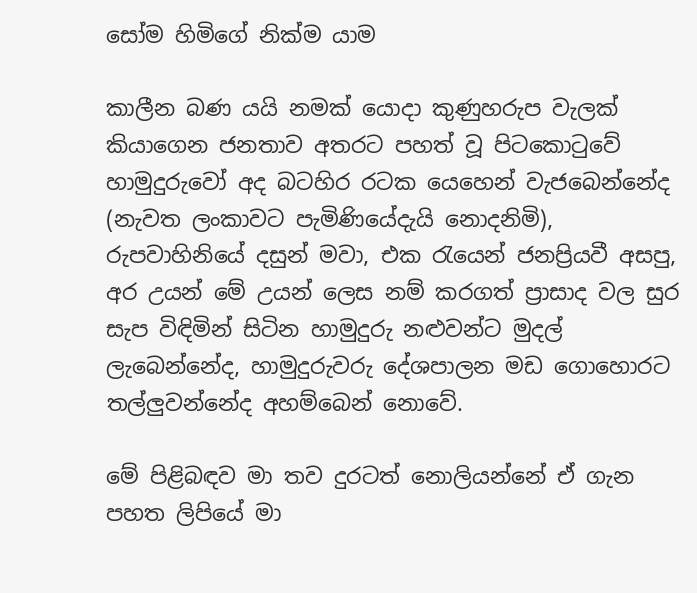සෝම හිමිගේ නික්ම යාම

කාලීන බණ යයි නමක් යොදා කුණුහරුප වැලක් කියාගෙන ජනතාව අතරට පහත් වූ පිටකොටුවේ හාමුදුරුවෝ අද බටහිර රටක යෙහෙන් වැජබෙන්නේද (නැවත ලංකාවට පැමිණියේදැයි නොදනිමි), රුපවාහිනියේ දසුන් මවා, එක රැයෙන් ජනප්‍රියවී අසපු, අර උයන් මේ උයන් ලෙස නම් කරගත් ප්‍රාසාද වල සුර සැප විඳිමින් සිටින හාමුදුරු නළුවන්ට මුදල් ලැබෙන්නේද, හාමුදුරුවරු දේශපාලන මඩ ගොහොරට තල්ලුවන්නේද අහම්බෙන් නොවේ.

මේ පිළිබඳව මා තව දුරටත් නොලියන්නේ ඒ ගැන පහත ලිපියේ මා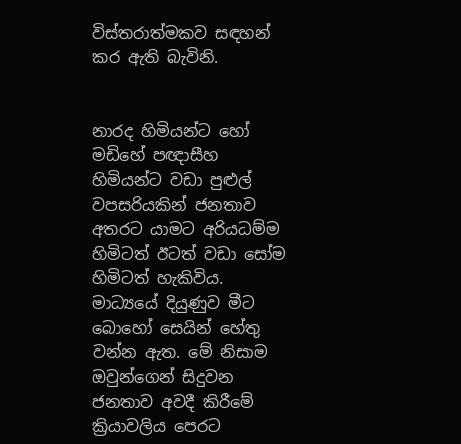විස්තරාත්මකව සඳහන් කර ඇති බැවිනි.


නාරද හිමියන්ට හෝ මඩිහේ පඥාසීහ හිමියන්ට වඩා පුළුල් වපසරියකින් ජනතාව අතරට යාමට අරියධම්ම හිමිටත් ඊටත් වඩා සෝම හිමිටත් හැකිවිය. මාධ්‍යයේ දියුණුව මීට බොහෝ සෙයින් හේතු වන්න ඇත. මේ නිසාම ඔවුන්ගෙන් සිදුවන ජනතාව අවදී කිරීමේ ක්‍රියාවලිය පෙරට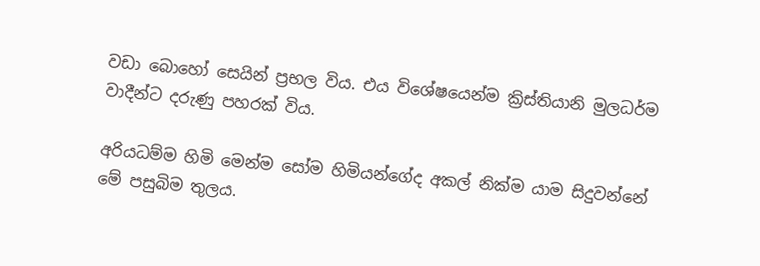වඩා බොහෝ සෙයින් ප්‍රභල විය. එය විශේෂයෙන්ම ක්‍රිස්තියානි මුලධර්ම වාදීන්ට දරුණු පහරක් විය.

අරියධම්ම හිමි මෙන්ම සෝම හිමියන්ගේද අකල් නික්ම යාම සිදුවන්නේ මේ පසුබිම තුලය.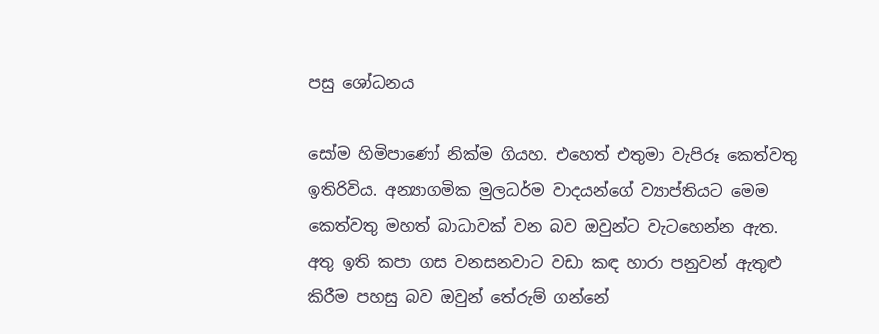පසු ශෝධනය

සෝම හිමිපාණෝ නික්ම ගියහ. එහෙත් එතුමා වැපිරූ කෙත්වතු ඉතිරිවිය. අන්‍යාගමික මුලධර්ම වාදයන්ගේ ව්‍යාප්තියට මෙම කෙත්වතු මහත් බාධාවක් වන බව ඔවුන්ට වැටහෙන්න ඇත. අතු ඉති කපා ගස වනසනවාට වඩා කඳ හාරා පනුවන් ඇතුළු කිරීම පහසු බව ඔවුන් තේරුම් ගන්නේ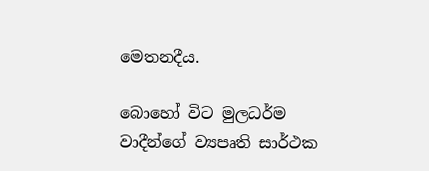මෙතනදීය.

බොහෝ විට මුලධර්ම වාදීන්ගේ ව්‍යපෘති සාර්ථක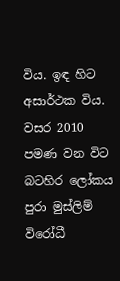විය. ඉඳ හිට අසාර්ථක විය. වසර 2010 පමණ වන විට බටහිර ලෝකය පුරා මුස්ලිම් විරෝධී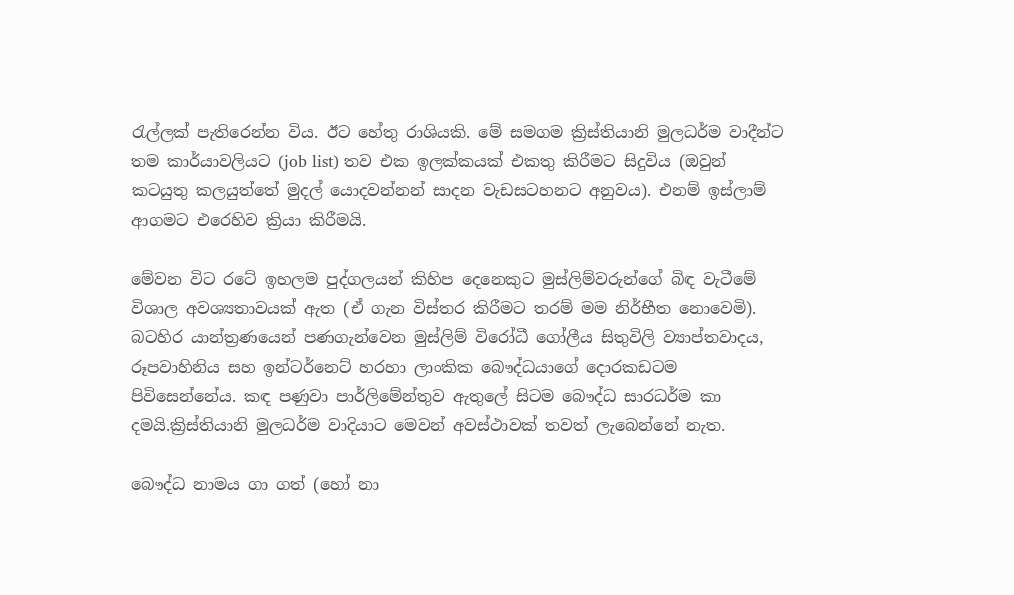රැල්ලක් පැතිරෙන්න විය. ඊට හේතු රාශියකි. මේ සමගම ක්‍රිස්තියානි මුලධර්ම වාදීන්ට තම කාර්යාවලියට (job list) තව එක ඉලක්කයක් එකතු කිරීමට සිදුවිය (ඔවුන් කටයුතු කලයුත්තේ මුදල් යොදවන්නන් සාදන වැඩසටහනට අනුවය). එනම් ඉස්ලාම් ආගමට එරෙහිව ක්‍රියා කිරීමයි.

මේවන විට රටේ ඉහලම පුද්ගලයන් කිහිප දෙනෙකුට මුස්ලිම්වරුන්ගේ බිඳ වැටීමේ විශාල අවශ්‍යතාවයක් ඇත (ඒ ගැන විස්තර කිරීමට තරම් මම නිර්භීත නොවෙමි). බටහිර යාන්ත්‍රණයෙන් පණගැන්වෙන මුස්ලිම් විරෝධී ගෝලීය සිතුවිලි ව්‍යාප්තවාදය, රූපවාහිනිය සහ ඉන්ටර්නෙට් හරහා ලාංකික බෞද්ධයාගේ දොරකඩටම පිවිසෙන්නේය. කඳ පණුවා පාර්ලිමේන්තුව ඇතුලේ සිටම බෞද්ධ සාරධර්ම කා දමයි.ක්‍රිස්තියානි මුලධර්ම වාදියාට මෙවන් අවස්ථාවක් තවත් ලැබෙන්නේ නැත.

බෞද්ධ නාමය ගා ගත් (හෝ නා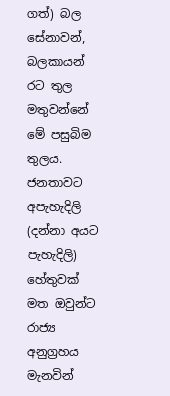ගත්) බල සේනාවන්, බලකායන් රට තුල මතුවන්නේ මේ පසුබිම තුලය. ජනතාවට අපැහැදිලි (දන්නා අයට පැහැදිලි) හේතුවක් මත ඔවුන්ට රාජ්‍ය අනුග්‍රහය මැනවින්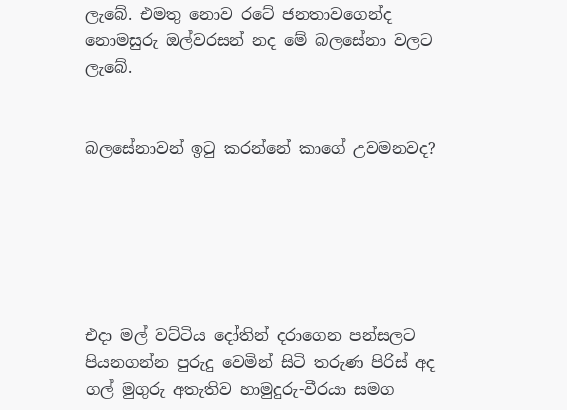ලැබේ. එමතු නොව රටේ ජනතාවගෙන්ද නොමසුරු ඔල්වරසන් නද මේ බලසේනා වලට ලැබේ.


බලසේනාවන් ඉටු කරන්නේ කාගේ උවමනවද?






එදා මල් වට්ටිය දෝතින් දරාගෙන පන්සලට පියනගන්න පුරුදු වෙමින් සිටි තරුණ පිරිස් අද ගල් මුගුරු අතැතිව හාමුදුරු-වීරයා සමග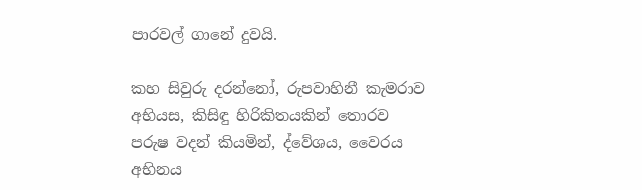පාරවල් ගානේ දුවයි.

කහ සිවුරු දරන්නෝ, රුපවාහිනී කැමරාව අභියස, කිසිඳු හිරිකිතයකින් තොරව පරුෂ වදන් කියමින්, ද්වේශය, වෛරය අභිනය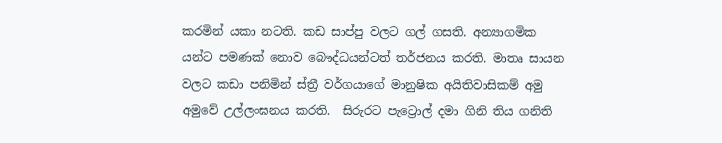කරමින් යකා නටති. කඩ සාප්පු වලට ගල් ගසති. අන්‍යාගමික යන්ට පමණක් නොව බෞද්ධයන්ටත් තර්ජනය කරති. මාතෘ සායන වලට කඩා පනිමින් ස්ත්‍රී වර්ගයාගේ මානුෂික අයිතිවාසිකම් අමු අමුවේ උල්ලංඝනය කරති.  සිරුරට පැට්‍රොල් දමා ගිනි තිය ගනිති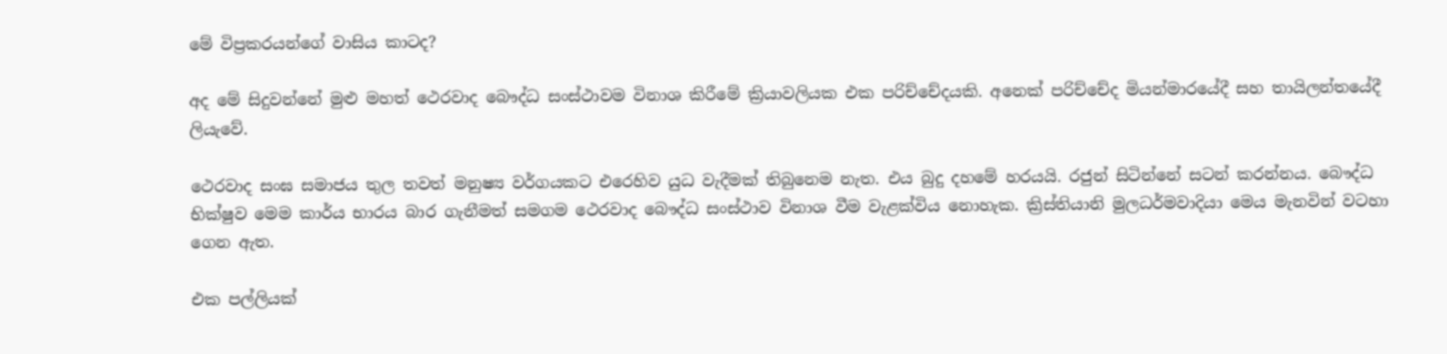මේ විප්‍රකරයන්ගේ වාසිය කාටද?

අද මේ සිදුවන්නේ මුළු මහත් ථෙරවාද බෞද්ධ සංස්ථාවම විනාශ කිරීමේ ක්‍රියාවලියක එක පරිච්චේදයකි. අනෙක් පරිච්චේද මියන්මාරයේදී සහ තායිලන්තයේදී ලියැවේ.

ථෙරවාද සංඝ සමාජය තුල තවත් මනුෂ්‍ය වර්ගයකට එරෙහිව යුධ වැදීමක් තිබුනෙම නැත. එය බුදු දහමේ හරයයි. රජුන් සිටින්නේ සටන් කරන්නය. බෞද්ධ භික්ෂුව මෙම කාර්ය භාරය බාර ගැනීමත් සමගම ථෙරවාද බෞද්ධ සංස්ථාව විනාශ වීම වැළක්විය නොහැක. ක්‍රිස්තියානි මුලධර්මවාදියා මෙය මැනවින් වටහා ගෙන ඇත.

එක පල්ලියක්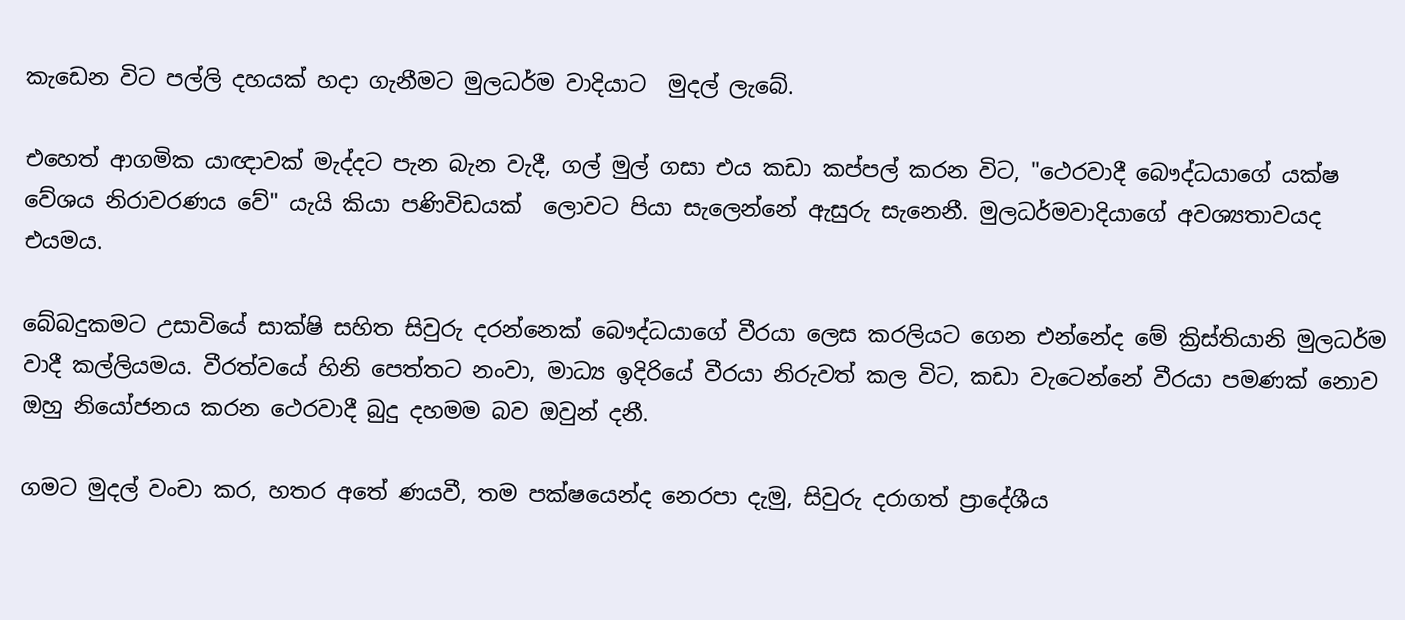කැඩෙන විට පල්ලි දහයක් හදා ගැනීමට මුලධර්ම වාදියාට  මුදල් ලැබේ.

එහෙත් ආගමික යාඥාවක් මැද්දට පැන බැන වැදී, ගල් මුල් ගසා එය කඩා කප්පල් කරන විට, "ථෙරවාදී බෞද්ධයාගේ යක්ෂ වේශය නිරාවරණය වේ" යැයි කියා පණිවිඩයක්  ලොවට පියා සැලෙන්නේ ඇසුරු සැනෙනී. මුලධර්මවාදියාගේ අවශ්‍යතාවයද එයමය.

බේබදුකමට උසාවියේ සාක්ෂි සහිත සිවුරු දරන්නෙක් බෞද්ධයාගේ වීරයා ලෙස කරලියට ගෙන එන්නේද මේ ක්‍රිස්තියානි මුලධර්ම වාදී කල්ලියමය. වීරත්වයේ හිනි පෙත්තට නංවා, මාධ්‍ය ඉදිරියේ වීරයා නිරුවත් කල විට, කඩා වැටෙන්නේ වීරයා පමණක් නොව ඔහු නියෝජනය කරන ථෙරවාදී බුදු දහමම බව ඔවුන් දනී.

ගමට මුදල් වංචා කර, හතර අතේ ණයවී, තම පක්ෂයෙන්ද නෙරපා දැමු, සිවුරු දරාගත් ප්‍රාදේශීය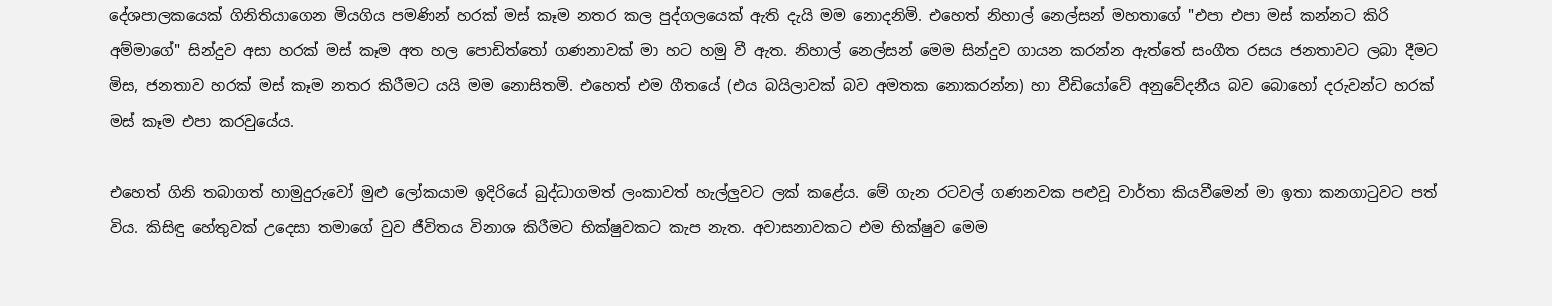දේශපාලකයෙක් ගිනිතියාගෙන මියගිය පමණින් හරක් මස් කෑම නතර කල පුද්ගලයෙක් ඇති දැයි මම නොදනිමි. එහෙත් නිහාල් නෙල්සන් මහතාගේ "එපා එපා මස් කන්නට කිරි අම්මාගේ" සින්දුව අසා හරක් මස් කෑම අත හල පොඩිත්තෝ ගණනාවක් මා හට හමු වී ඇත. නිහාල් නෙල්සන් මෙම සින්දුව ගායන කරන්න ඇත්තේ සංගීත රසය ජනතාවට ලබා දීමට මිස, ජනතාව හරක් මස් කෑම නතර කිරීමට යයි මම නොසිතමි. එහෙත් එම ගීතයේ (එය බයිලාවක් බව අමතක නොකරන්න) හා වීඩියෝවේ අනුවේදනීය බව බොහෝ දරුවන්ට හරක් මස් කෑම එපා කරවුයේය.

එහෙත් ගිනි තබාගත් හාමුදුරුවෝ මුළු ලෝකයාම ඉදිරියේ බුද්ධාගමත් ලංකාවත් හැල්ලුවට ලක් කළේය. මේ ගැන රටවල් ගණනවක පළුවූ වාර්තා කියවීමෙන් මා ඉතා කනගාටුවට පත් විය. කිසිඳු හේතුවක් උදෙසා තමාගේ වුව ජීවිතය විනාශ කිරීමට භික්ෂුවකට කැප නැත. අවාසනාවකට එම භික්ෂුව මෙම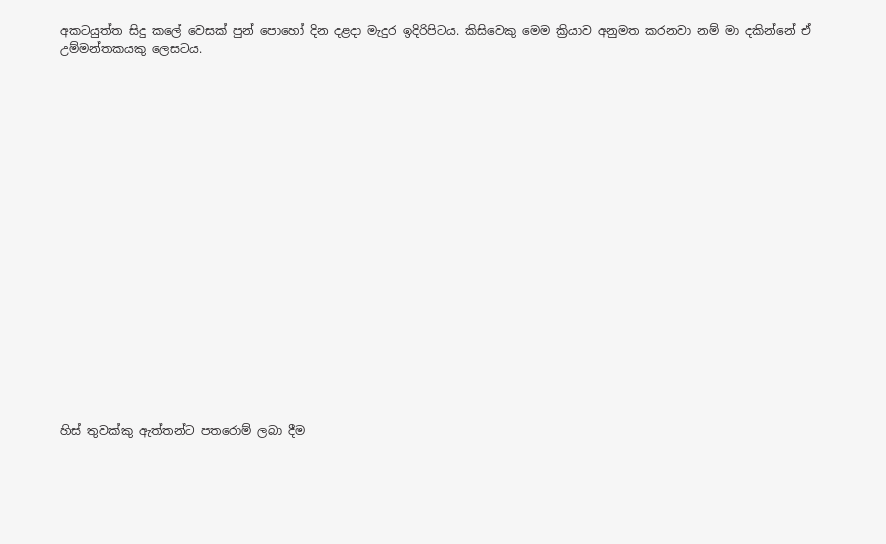අකටයුත්ත සිදු කලේ වෙසක් පුන් පොහෝ දින දළදා මැදුර ඉදිරිපිටය. කිසිවෙකු මෙම ක්‍රියාව අනුමත කරනවා නම් මා දකින්නේ ඒ උම්මන්තකයකු ලෙසටය.




















හිස් තුවක්කු ඇත්තන්ට පතරොම් ලබා දීම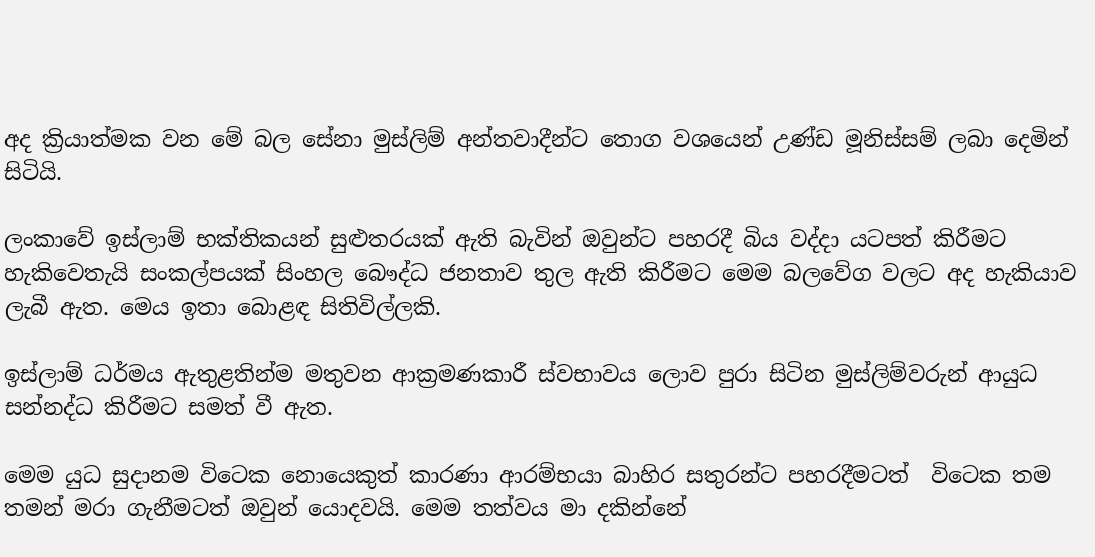අද ක්‍රියාත්මක වන මේ බල සේනා මුස්ලිම් අන්තවාදීන්ට තොග වශයෙන් උණ්ඩ මූනිස්සම් ලබා දෙමින් සිටියි.

ලංකාවේ ඉස්ලාම් භක්තිකයන් සුළුතරයක් ඇති බැවින් ඔවුන්ට පහරදී බිය වද්දා යටපත් කිරීමට හැකිවෙතැයි සංකල්පයක් සිංහල බෞද්ධ ජනතාව තුල ඇති කිරීමට මෙම බලවේග වලට අද හැකියාව ලැබී ඇත. මෙය ඉතා බොළඳ සිතිවිල්ලකි.

ඉස්ලාම් ධර්මය ඇතුළතින්ම මතුවන ආක්‍රමණකාරී ස්වභාවය ලොව පුරා සිටින මුස්ලිම්වරුන් ආයුධ සන්නද්ධ කිරීමට සමත් වී ඇත.

මෙම යුධ සුදානම විටෙක නොයෙකුත් කාරණා ආරම්භයා බාහිර සතුරන්ට පහරදීමටත්  විටෙක තම තමන් මරා ගැනීමටත් ඔවුන් යොදවයි. මෙම තත්වය මා දකින්නේ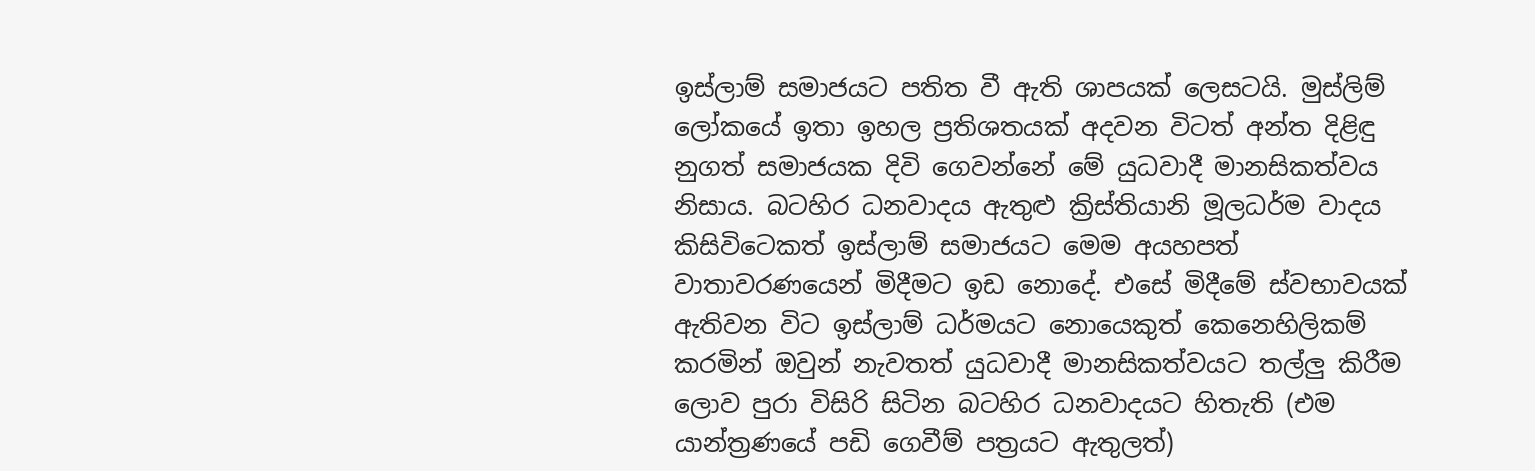ඉස්ලාම් සමාජයට පතිත වී ඇති ශාපයක් ලෙසටයි. මුස්ලිම් ලෝකයේ ඉතා ඉහල ප්‍රතිශතයක් අදවන විටත් අන්ත දිළිඳු නුගත් සමාජයක දිවි ගෙවන්නේ මේ යුධවාදී මානසිකත්වය නිසාය. බටහිර ධනවාදය ඇතුළු ක්‍රිස්තියානි මූලධර්ම වාදය කිසිවිටෙකත් ඉස්ලාම් සමාජයට මෙම අයහපත් වාතාවරණයෙන් මිදීමට ඉඩ නොදේ. එසේ මිදීමේ ස්වභාවයක් ඇතිවන විට ඉස්ලාම් ධර්මයට නොයෙකුත් කෙනෙහිලිකම් කරමින් ඔවුන් නැවතත් යුධවාදී මානසිකත්වයට තල්ලු කිරීම ලොව පුරා විසිරි සිටින බටහිර ධනවාදයට හිතැති (එම යාන්ත්‍රණයේ පඩි ගෙවීම් පත්‍රයට ඇතුලත්)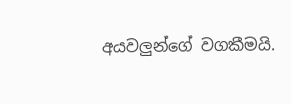අයවලුන්ගේ වගකීමයි.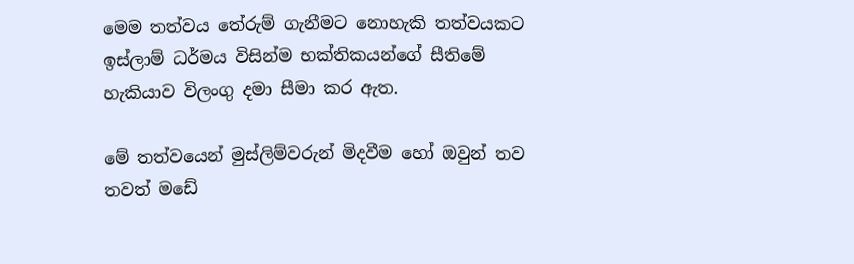මෙම තත්වය තේරුම් ගැනීමට නොහැකි තත්වයකට ඉස්ලාම් ධර්මය විසින්ම භක්තිකයන්ගේ සීතිමේ හැකියාව විලංගු දමා සීමා කර ඇත.

මේ තත්වයෙන් මුස්ලිම්වරුන් මිදවීම හෝ ඔවුන් තව තවත් මඩේ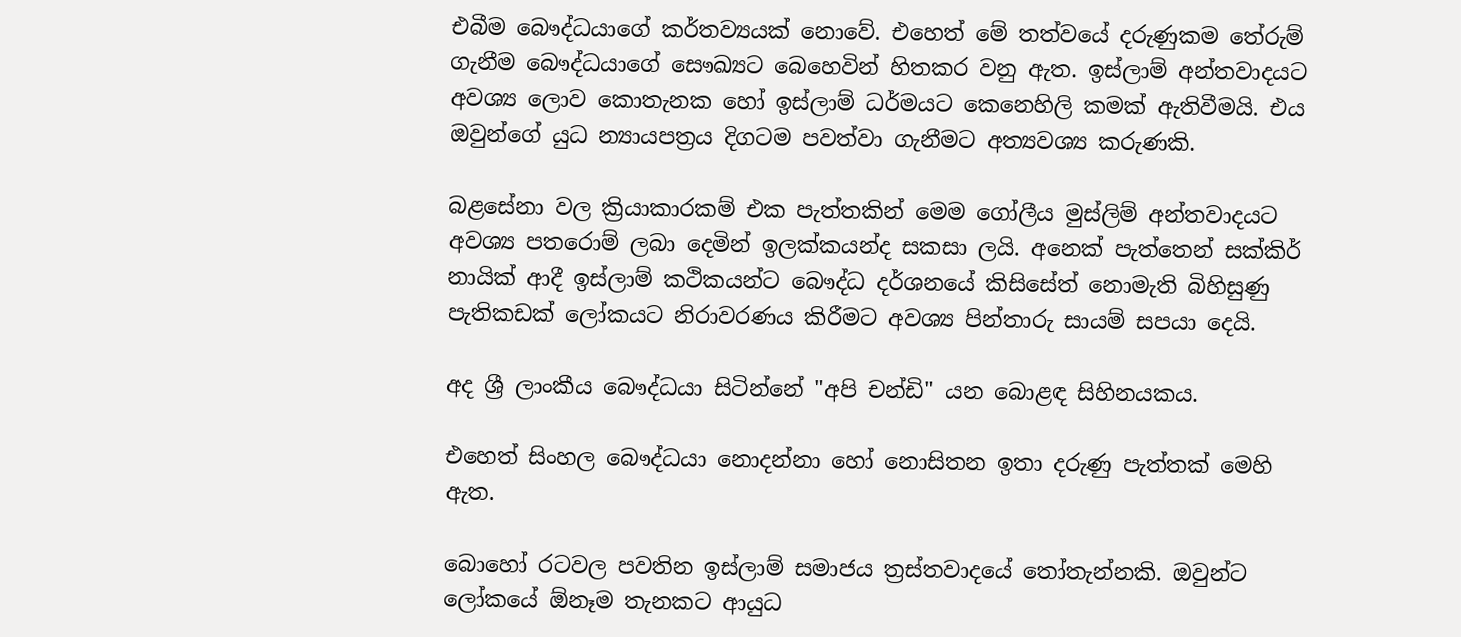එබීම බෞද්ධයාගේ කර්තව්‍යයක් නොවේ. එහෙත් මේ තත්වයේ දරුණුකම තේරුම් ගැනීම බෞද්ධයාගේ සෞඛ්‍යට බෙහෙවින් හිතකර වනු ඇත. ඉස්ලාම් අන්තවාදයට අවශ්‍ය ලොව කොතැනක හෝ ඉස්ලාම් ධර්මයට කෙනෙහිලි කමක් ඇතිවීමයි. එය ඔවුන්ගේ යුධ න්‍යායපත්‍රය දිගටම පවත්වා ගැනීමට අත්‍යවශ්‍ය කරුණකි.

බළසේනා වල ක්‍රියාකාරකම් එක පැත්තකින් මෙම ගෝලීය මුස්ලිම් අන්තවාදයට අවශ්‍ය පතරොම් ලබා දෙමින් ඉලක්කයන්ද සකසා ලයි. අනෙක් පැත්තෙන් සක්කිර් නායික් ආදී ඉස්ලාම් කථිකයන්ට බෞද්ධ දර්ශනයේ කිසිසේත් නොමැති බිහිසුණු පැතිකඩක් ලෝකයට නිරාවරණය කිරීමට අවශ්‍ය පින්තාරු සායම් සපයා දෙයි.

අද ශ්‍රී ලාංකීය බෞද්ධයා සිටින්නේ "අපි චන්ඩි" යන බොළඳ සිහිනයකය.

එහෙත් සිංහල බෞද්ධයා නොදන්නා හෝ නොසිතන ඉතා දරුණු පැත්තක් මෙහි ඇත.

බොහෝ රටවල පවතින ඉස්ලාම් සමාජය ත්‍රස්තවාදයේ තෝතැන්නකි. ඔවුන්ට ලෝකයේ ඕනෑම තැනකට ආයුධ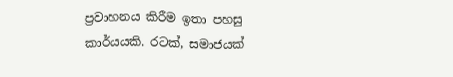ප්‍රවාහනය කිරීම ඉතා පහසු කාර්යයකි. රටක්, සමාජයක්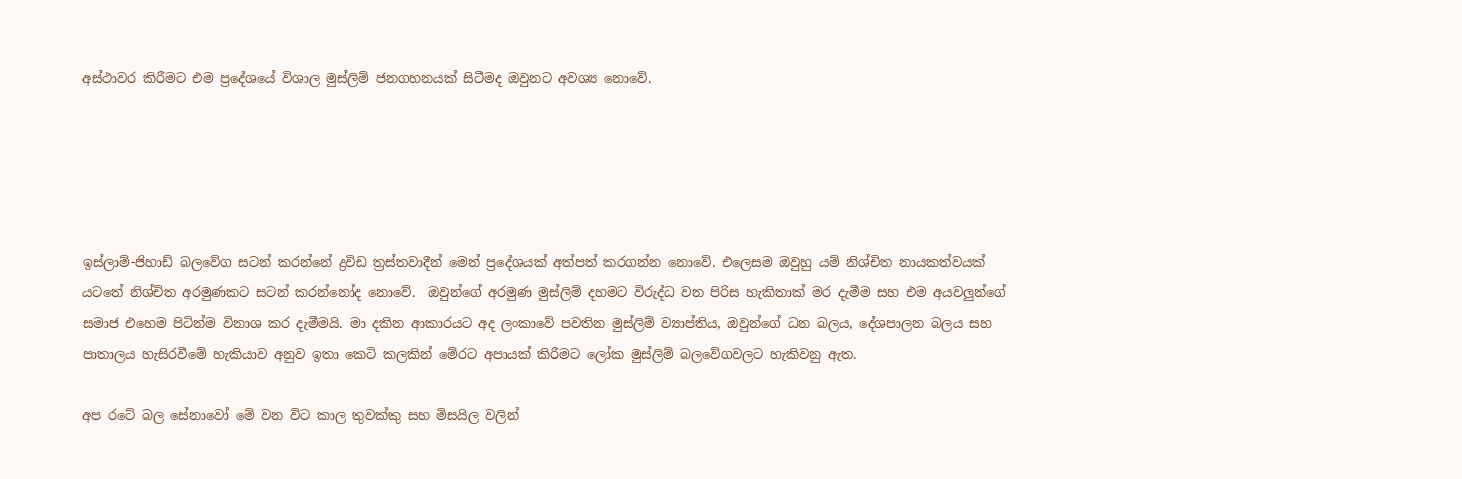අස්ථාවර කිරීමට එම ප්‍රදේශයේ විශාල මුස්ලිම් ජනගහනයක් සිටීමද ඔවුනට අවශ්‍ය නොවේ.





ඉස්ලාම්-ජිහාඩ් බලවේග සටන් කරන්නේ ද්‍රවිඩ ත්‍රස්තවාදීන් මෙන් ප්‍රදේශයක් අත්පත් කරගන්න නොවේ. එලෙසම ඔවුහු යම් නිශ්චිත නායකත්වයක් යටතේ නිශ්චිත අරමුණකට සටන් කරන්නෝද නොවේ.  ඔවුන්ගේ අරමුණ මුස්ලිම් දහමට විරුද්ධ වන පිරිස හැකිතාක් මර දැමීම සහ එම අයවලුන්ගේ සමාජ එහෙම පිටින්ම විනාශ කර දැමීමයි. මා දකින ආකාරයට අද ලංකාවේ පවතින මුස්ලිම් ව්‍යාප්තිය, ඔවුන්ගේ ධන බලය, දේශපාලන බලය සහ පාතාලය හැසිරවීමේ හැකියාව අනුව ඉතා කෙටි කලකින් මේරට අපායක් කිරීමට ලෝක මුස්ලිම් බලවේගවලට හැකිවනු ඇත.

අප රටේ බල සේනාවෝ මේ වන විට කාල තුවක්කු සහ මිසයිල වලින්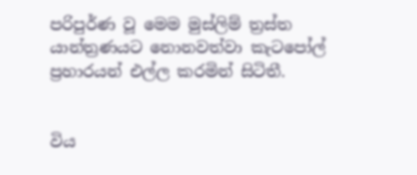පරිපුර්ණ වූ මෙම මුස්ලිම් ත්‍රස්ත යාන්ත්‍රණයට නොනවත්වා කැටපෝල් ප්‍රහාරයන් එල්ල කරමින් සිටිතී.


විය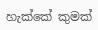හැක්කේ කුමක්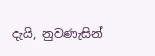දැයි, නුවණැසින්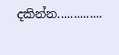දකින්න..............